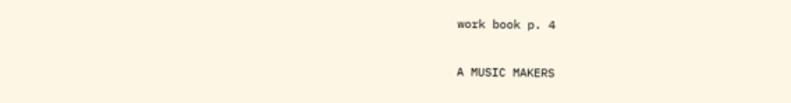work book p. 4

A MUSIC MAKERS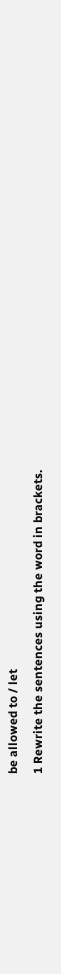be allowed to / let
1 Rewrite the sentences using the word in brackets.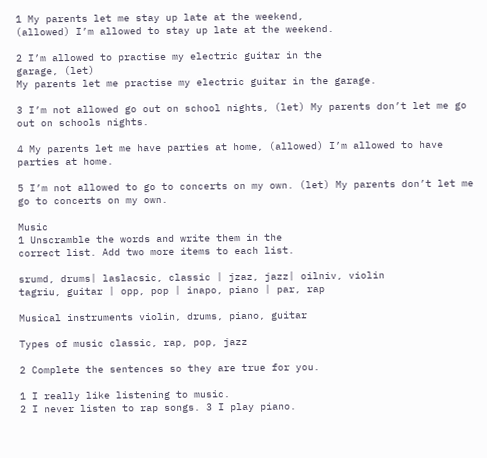1 My parents let me stay up late at the weekend,
(allowed) I’m allowed to stay up late at the weekend.

2 I’m allowed to practise my electric guitar in the
garage, (let)
My parents let me practise my electric guitar in the garage.

3 I’m not allowed go out on school nights, (let) My parents don’t let me go out on schools nights.

4 My parents let me have parties at home, (allowed) I’m allowed to have parties at home.

5 I’m not allowed to go to concerts on my own. (let) My parents don’t let me go to concerts on my own.

Music
1 Unscramble the words and write them in the
correct list. Add two more items to each list.

srumd, drums| laslacsic, classic | jzaz, jazz| oilniv, violin
tagriu, guitar | opp, pop | inapo, piano | par, rap

Musical instruments violin, drums, piano, guitar

Types of music classic, rap, pop, jazz

2 Complete the sentences so they are true for you.

1 I really like listening to music.
2 I never listen to rap songs. 3 I play piano.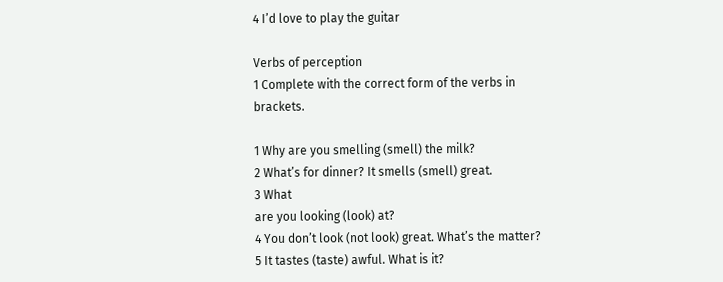4 I’d love to play the guitar

Verbs of perception
1 Complete with the correct form of the verbs in
brackets.

1 Why are you smelling (smell) the milk?
2 What’s for dinner? It smells (smell) great.
3 What
are you looking (look) at?
4 You don’t look (not look) great. What’s the matter?
5 It tastes (taste) awful. What is it?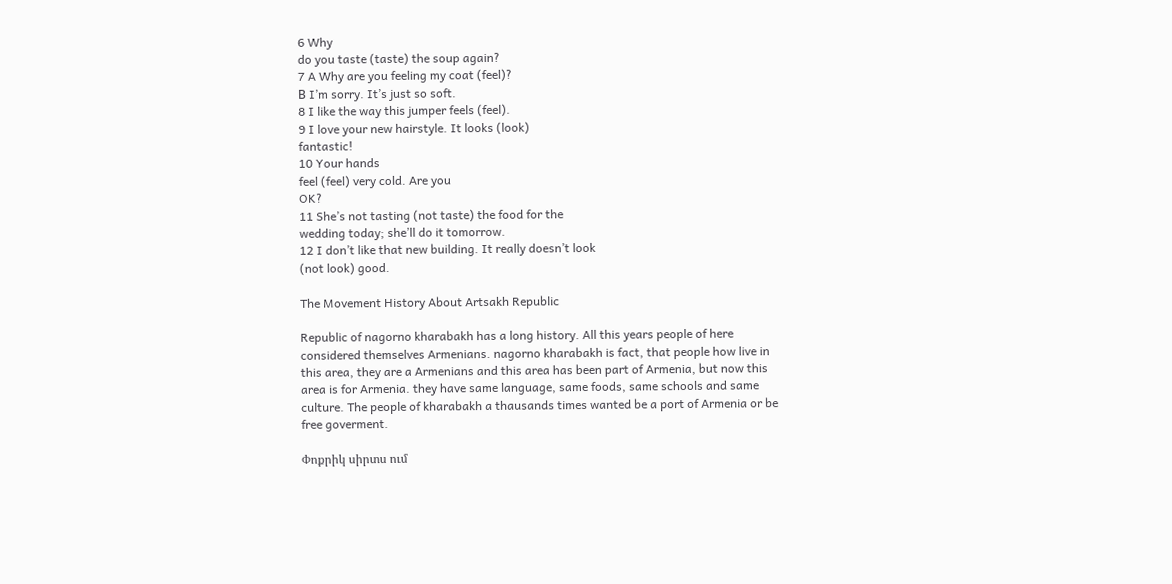6 Why
do you taste (taste) the soup again?
7 A Why are you feeling my coat (feel)?
В I’m sorry. It’s just so soft.
8 I like the way this jumper feels (feel).
9 I love your new hairstyle. It looks (look)
fantastic!
10 Your hands
feel (feel) very cold. Are you
OK?
11 She’s not tasting (not taste) the food for the
wedding today; she’ll do it tomorrow.
12 I don’t like that new building. It really doesn’t look
(not look) good.

The Movement History About Artsakh Republic

Republic of nagorno kharabakh has a long history. All this years people of here considered themselves Armenians. nagorno kharabakh is fact, that people how live in this area, they are a Armenians and this area has been part of Armenia, but now this area is for Armenia. they have same language, same foods, same schools and same culture. The people of kharabakh a thausands times wanted be a port of Armenia or be free goverment.

Փոքրիկ սիրտս ում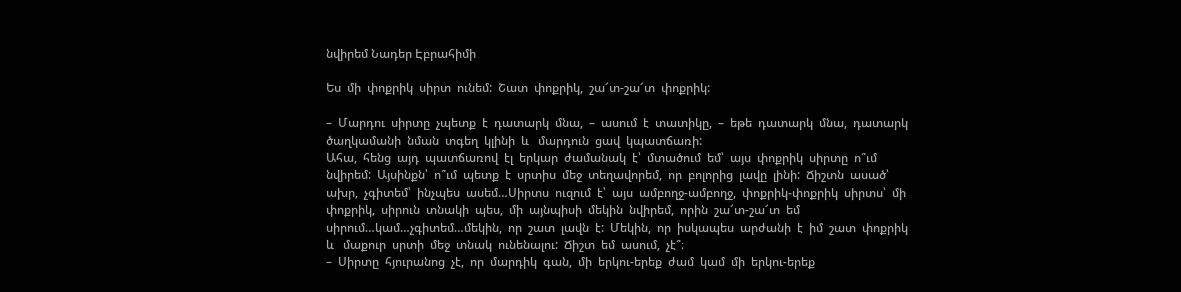նվիրեմ Նադեր Էբրահիմի

Ես  մի  փոքրիկ  սիրտ  ունեմ:  Շատ  փոքրիկ,  շա՜տ-շա՜տ  փոքրիկ:

–  Մարդու  սիրտը  չպետք  է  դատարկ  մնա,  –  ասում  է  տատիկը,  –  եթե  դատարկ  մնա,  դատարկ  ծաղկամանի  նման  տգեղ  կլինի  և   մարդուն  ցավ  կպատճառի:
Ահա,  հենց  այդ  պատճառով  էլ  երկար  ժամանակ  է՝  մտածում  եմ՝  այս  փոքրիկ  սիրտը  ո՞ւմ  նվիրեմ:  Այսինքն՝  ո՞ւմ  պետք  է  սրտիս  մեջ  տեղավորեմ,  որ  բոլորից  լավը  լինի:  Ճիշտն  ասած՝  ախր,  չգիտեմ՝  ինչպես  ասեմ…Սիրտս  ուզում  է՝  այս  ամբողջ-ամբողջ,  փոքրիկ-փոքրիկ  սիրտս՝  մի  փոքրիկ,  սիրուն  տնակի  պես,  մի  այնպիսի  մեկին  նվիրեմ,  որին  շա՜տ-շա՜տ  եմ  սիրում…կամ…չգիտեմ…մեկին,  որ  շատ  լավն  է:  Մեկին,  որ  իսկապես  արժանի  է  իմ  շատ  փոքրիկ  և   մաքուր  սրտի  մեջ  տնակ  ունենալու:  Ճիշտ  եմ  ասում,  չէ՞։
–  Սիրտը  հյուրանոց  չէ,  որ  մարդիկ  գան,  մի  երկու-երեք  ժամ  կամ  մի  երկու-երեք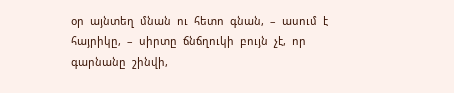օր  այնտեղ  մնան  ու  հետո  գնան,  –  ասում  է  հայրիկը,  –  սիրտը  ճնճղուկի  բույն  չէ,  որ  գարնանը  շինվի,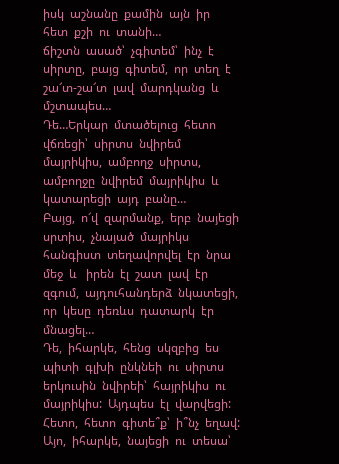իսկ  աշնանը  քամին  այն  իր  հետ  քշի  ու  տանի…
ճիշտն  ասած՝  չգիտեմ՝  ինչ  է  սիրտը,  բայց  գիտեմ,  որ  տեղ  է  շա՜տ-շա՜տ  լավ  մարդկանց  և   մշտապես…
Դե…Երկար  մտածելուց  հետո  վճռեցի՝  սիրտս  նվիրեմ  մայրիկիս,  ամբողջ  սիրտս,  ամբողջը  նվիրեմ  մայրիկիս  և   կատարեցի  այդ  բանը…
Բայց,  ո՜վ  զարմանք,  երբ  նայեցի  սրտիս,  չնայած  մայրիկս  հանգիստ  տեղավորվել  էր  նրա  մեջ  և   իրեն  էլ  շատ  լավ  էր  զգում,  այդուհանդերձ  նկատեցի,  որ  կեսը  դեռևս  դատարկ  էր  մնացել…
Դե,  իհարկե,  հենց  սկզբից  ես  պիտի  գլխի  ընկնեի  ու  սիրտս  երկուսին  նվիրեի՝  հայրիկիս  ու  մայրիկիս:  Այդպես  էլ  վարվեցի:
Հետո,  հետո  գիտե՞ք՝  ի՞նչ  եղավ:  Այո,  իհարկե,  նայեցի  ու  տեսա՝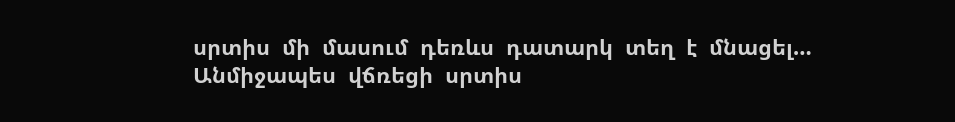սրտիս  մի  մասում  դեռևս  դատարկ  տեղ  է  մնացել…
Անմիջապես  վճռեցի  սրտիս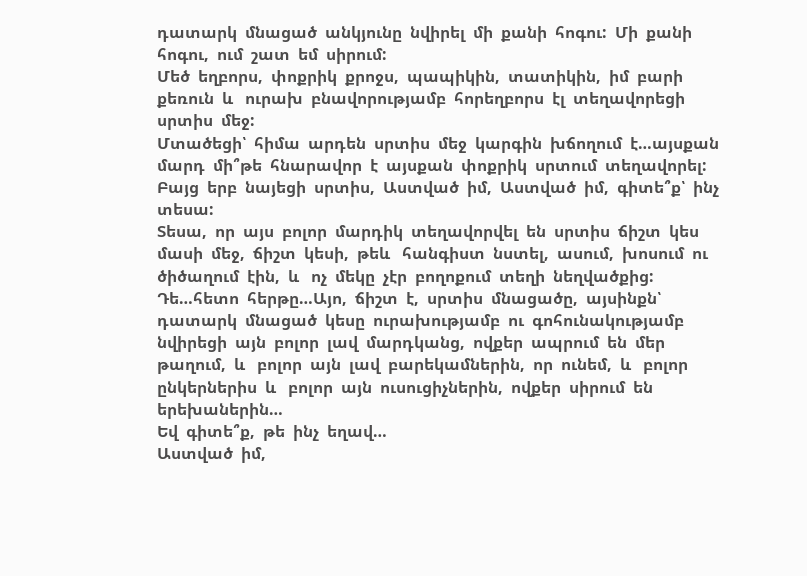դատարկ  մնացած  անկյունը  նվիրել  մի  քանի  հոգու:  Մի  քանի  հոգու,  ում  շատ  եմ  սիրում:
Մեծ  եղբորս,  փոքրիկ  քրոջս,  պապիկին,  տատիկին,  իմ  բարի  քեռուն  և   ուրախ  բնավորությամբ  հորեղբորս  էլ  տեղավորեցի  սրտիս  մեջ:
Մտածեցի՝  հիմա  արդեն  սրտիս  մեջ  կարգին  խճողում  է…այսքան  մարդ  մի՞թե  հնարավոր  է  այսքան  փոքրիկ  սրտում  տեղավորել:
Բայց  երբ  նայեցի  սրտիս,  Աստված  իմ,  Աստված  իմ,  գիտե՞ք՝  ինչ  տեսա:
Տեսա,  որ  այս  բոլոր  մարդիկ  տեղավորվել  են  սրտիս  ճիշտ  կես  մասի  մեջ,  ճիշտ  կեսի,  թեև   հանգիստ  նստել,  ասում,  խոսում  ու  ծիծաղում  էին,  և   ոչ  մեկը  չէր  բողոքում  տեղի  նեղվածքից:
Դե…հետո  հերթը…Այո,  ճիշտ  է,  սրտիս  մնացածը,  այսինքն՝  դատարկ  մնացած  կեսը  ուրախությամբ  ու  գոհունակությամբ  նվիրեցի  այն  բոլոր  լավ  մարդկանց,  ովքեր  ապրում  են  մեր  թաղում,  և   բոլոր  այն  լավ  բարեկամներին,  որ  ունեմ,  և   բոլոր  ընկերներիս  և   բոլոր  այն  ուսուցիչներին,  ովքեր  սիրում  են  երեխաներին…
Եվ  գիտե՞ք,  թե  ինչ  եղավ…
Աստված  իմ,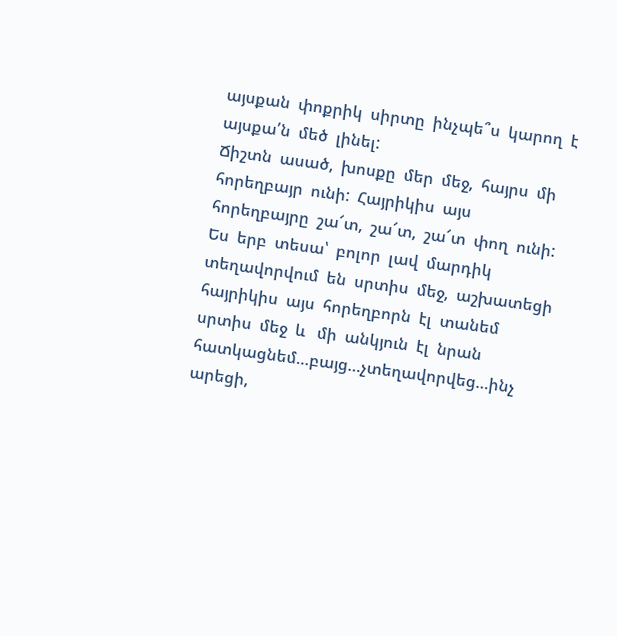այսքան  փոքրիկ  սիրտը  ինչպե՞ս  կարող  է  այսքա՛ն  մեծ  լինել:
Ճիշտն  ասած,  խոսքը  մեր  մեջ,  հայրս  մի  հորեղբայր  ունի:  Հայրիկիս  այս  հորեղբայրը  շա՜տ,  շա՜տ,  շա՜տ  փող  ունի:  Ես  երբ  տեսա՝  բոլոր  լավ  մարդիկ  տեղավորվում  են  սրտիս  մեջ,  աշխատեցի  հայրիկիս  այս  հորեղբորն  էլ  տանեմ  սրտիս  մեջ  և   մի  անկյուն  էլ  նրան  հատկացնեմ…բայց…չտեղավորվեց…ինչ  արեցի,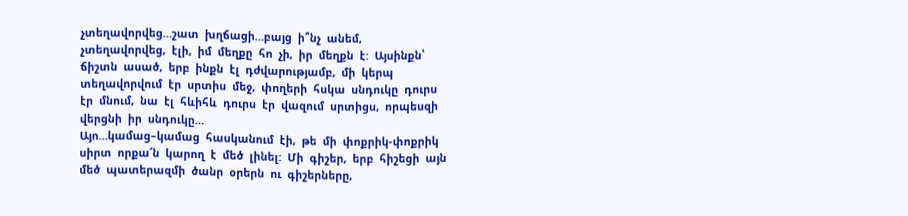չտեղավորվեց…շատ  խղճացի…բայց  ի՞նչ  անեմ,  չտեղավորվեց,  էլի,  իմ  մեղքը  հո  չի,  իր  մեղքն  է:  Այսինքն՝  ճիշտն  ասած,  երբ  ինքն  էլ  դժվարությամբ,  մի  կերպ  տեղավորվում  էր  սրտիս  մեջ,  փողերի  հսկա  սնդուկը  դուրս  էր  մնում,  նա  էլ  հևիհև  դուրս  էր  վազում  սրտիցս,  որպեսզի  վերցնի  իր  սնդուկը…
Այո…կամաց–կամաց  հասկանում  էի,  թե  մի  փոքրիկ-փոքրիկ  սիրտ  որքա՜ն  կարող  է  մեծ  լինել:  Մի  գիշեր,  երբ  հիշեցի  այն  մեծ  պատերազմի  ծանր  օրերն  ու  գիշերները,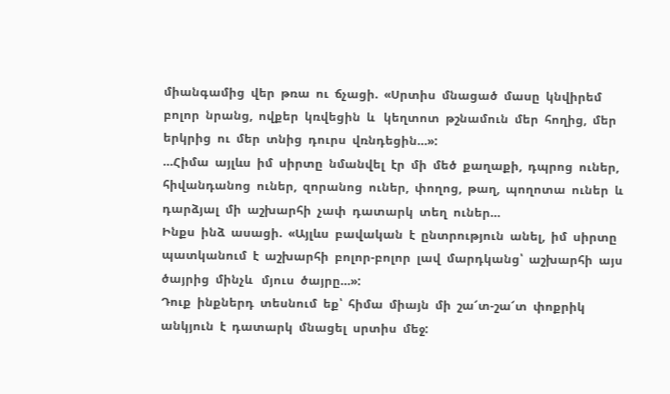միանգամից  վեր  թռա  ու  ճչացի.  «Սրտիս  մնացած  մասը  կնվիրեմ  բոլոր  նրանց,  ովքեր  կռվեցին  և   կեղտոտ  թշնամուն  մեր  հողից,  մեր  երկրից  ու  մեր  տնից  դուրս  վռնդեցին…»:
…Հիմա  այլևս  իմ  սիրտը  նմանվել  էր  մի  մեծ  քաղաքի,  դպրոց  ուներ,  հիվանդանոց  ուներ,  զորանոց  ուներ,  փողոց,  թաղ,  պողոտա  ուներ  և   դարձյալ  մի  աշխարհի  չափ  դատարկ  տեղ  ուներ…
Ինքս  ինձ  ասացի.  «Այլևս  բավական  է  ընտրություն  անել,  իմ  սիրտը  պատկանում  է  աշխարհի  բոլոր-բոլոր  լավ  մարդկանց՝  աշխարհի  այս  ծայրից  մինչև   մյուս  ծայրը…»:
Դուք  ինքներդ  տեսնում  եք՝  հիմա  միայն  մի  շա՜տ-շա՜տ  փոքրիկ  անկյուն  է  դատարկ  մնացել  սրտիս  մեջ: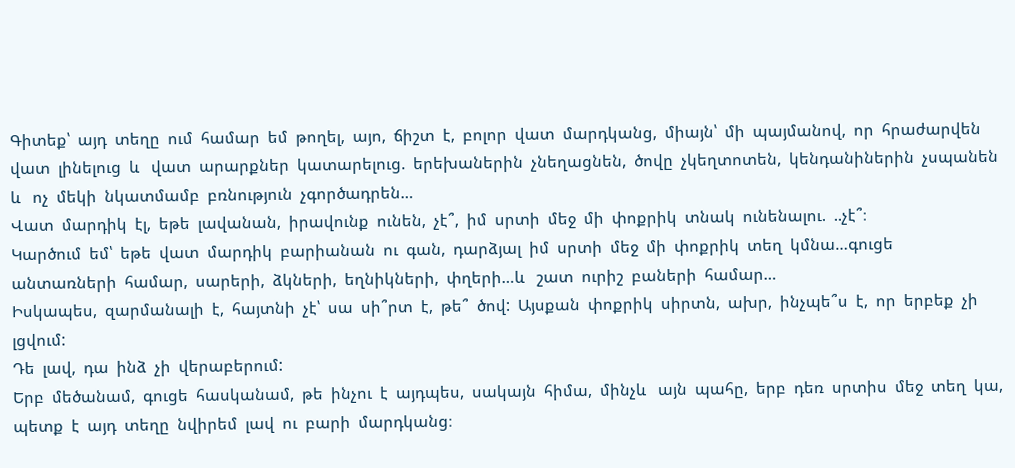Գիտեք՝  այդ  տեղը  ում  համար  եմ  թողել,  այո,  ճիշտ  է,  բոլոր  վատ  մարդկանց,  միայն՝  մի  պայմանով,  որ  հրաժարվեն  վատ  լինելուց  և   վատ  արարքներ  կատարելուց.  երեխաներին  չնեղացնեն,  ծովը  չկեղտոտեն,  կենդանիներին  չսպանեն  և   ոչ  մեկի  նկատմամբ  բռնություն  չգործադրեն…
Վատ  մարդիկ  էլ,  եթե  լավանան,  իրավունք  ունեն,  չէ՞,  իմ  սրտի  մեջ  մի  փոքրիկ  տնակ  ունենալու.  ..չէ՞։
Կարծում  եմ՝  եթե  վատ  մարդիկ  բարիանան  ու  գան,  դարձյալ  իմ  սրտի  մեջ  մի  փոքրիկ  տեղ  կմնա…գուցե  անտառների  համար,  սարերի,  ձկների,  եղնիկների,  փղերի…և   շատ  ուրիշ  բաների  համար…
Իսկապես,  զարմանալի  է,  հայտնի  չէ՝  սա  սի՞րտ  է,  թե՞  ծով:  Այսքան  փոքրիկ  սիրտն,  ախր,  ինչպե՞ս  է,  որ  երբեք  չի  լցվում:
Դե  լավ,  դա  ինձ  չի  վերաբերում:
Երբ  մեծանամ,  գուցե  հասկանամ,  թե  ինչու  է  այդպես,  սակայն  հիմա,  մինչև   այն  պահը,  երբ  դեռ  սրտիս  մեջ  տեղ  կա,  պետք  է  այդ  տեղը  նվիրեմ  լավ  ու  բարի  մարդկանց։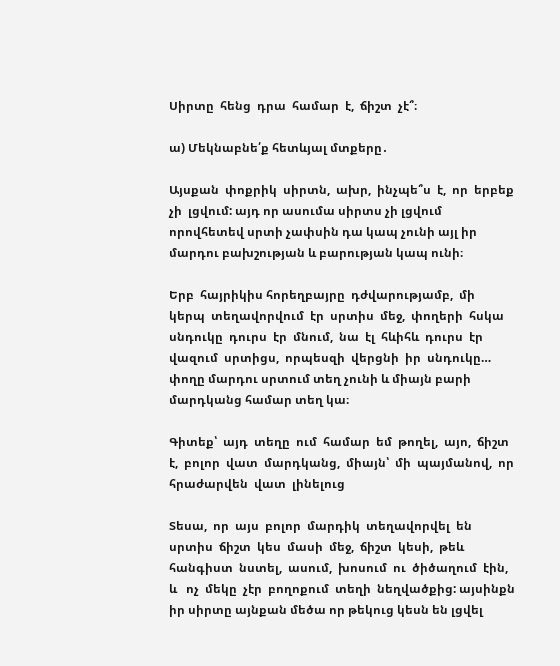Սիրտը  հենց  դրա  համար  է,  ճիշտ  չէ՞։

ա) Մեկնաբնե՛ք հետևյալ մտքերը․

Այսքան  փոքրիկ  սիրտն,  ախր,  ինչպե՞ս  է,  որ  երբեք  չի  լցվում: այդ որ ասումա սիրտս չի լցվում որովհետեվ սրտի չափսին դա կապ չունի այլ իր մարդու բախշության և բարության կապ ունի։

Երբ  հայրիկիս հորեղբայրը  դժվարությամբ,  մի  կերպ  տեղավորվում  էր  սրտիս  մեջ,  փողերի  հսկա  սնդուկը  դուրս  էր  մնում,  նա  էլ  հևիհև  դուրս  էր  վազում  սրտիցս,  որպեսզի  վերցնի  իր  սնդուկը… փողը մարդու սրտում տեղ չունի և միայն բարի մարդկանց համար տեղ կա։

Գիտեք՝  այդ  տեղը  ում  համար  եմ  թողել,  այո,  ճիշտ  է,  բոլոր  վատ  մարդկանց,  միայն՝  մի  պայմանով,  որ  հրաժարվեն  վատ  լինելուց

Տեսա,  որ  այս  բոլոր  մարդիկ  տեղավորվել  են  սրտիս  ճիշտ  կես  մասի  մեջ,  ճիշտ  կեսի,  թեև   հանգիստ  նստել,  ասում,  խոսում  ու  ծիծաղում  էին,  և   ոչ  մեկը  չէր  բողոքում  տեղի  նեղվածքից: այսինքն իր սիրտը այնքան մեծա որ թեկուց կեսն են լցվել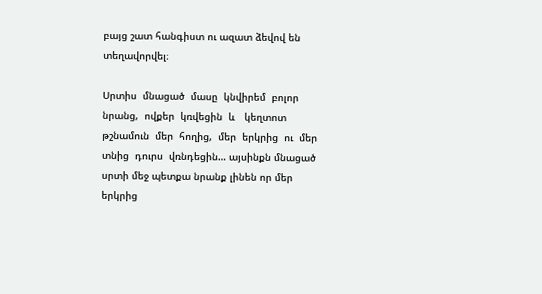բայց շատ հանգիստ ու ազատ ձեվով են տեղավորվել։

Սրտիս  մնացած  մասը  կնվիրեմ  բոլոր  նրանց,  ովքեր  կռվեցին  և   կեղտոտ  թշնամուն  մեր  հողից,  մեր  երկրից  ու  մեր  տնից  դուրս  վռնդեցին… այսինքն մնացած սրտի մեջ պետքա նրանք լինեն որ մեր երկրից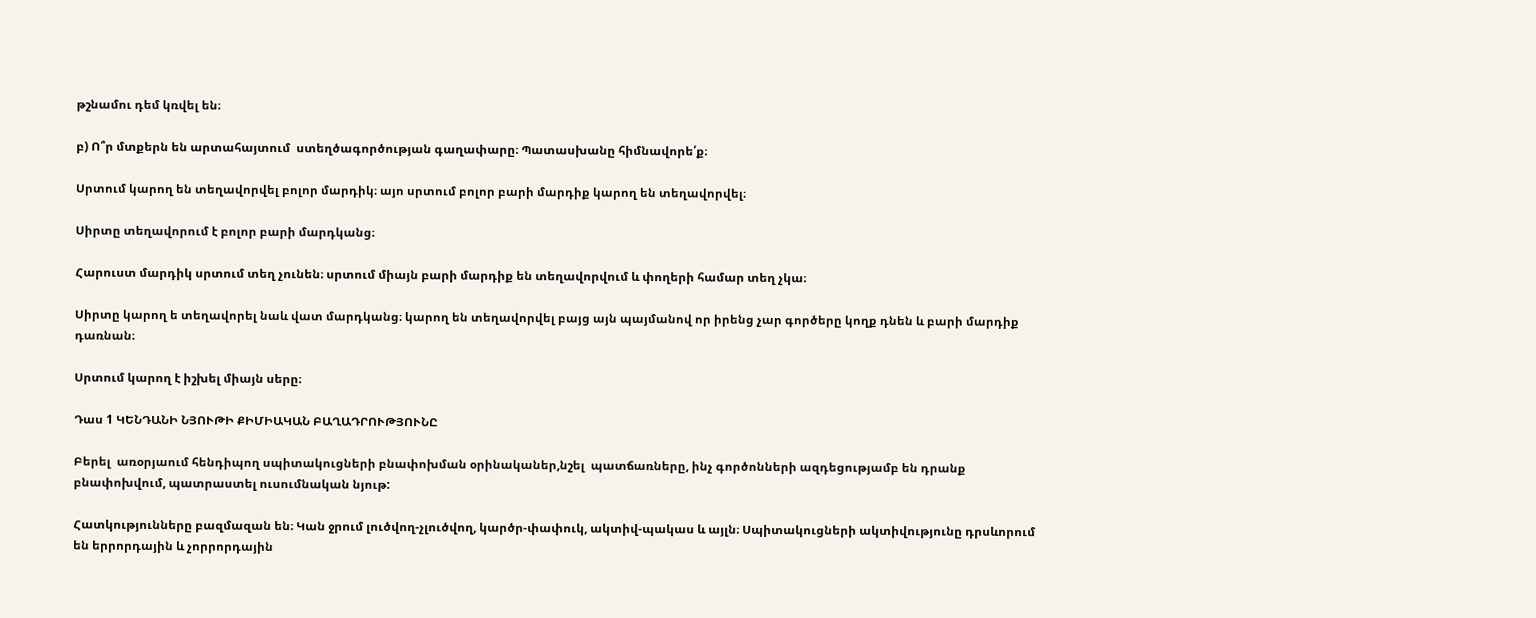թշնամու դեմ կռվել են։

բ) Ո՞ր մտքերն են արտահայտում  ստեղծագործության գաղափարը։ Պատասխանը հիմնավորե՛ք։

Սրտում կարող են տեղավորվել բոլոր մարդիկ։ այո սրտում բոլոր բարի մարդիք կարող են տեղավորվել։

Սիրտը տեղավորում է բոլոր բարի մարդկանց։

Հարուստ մարդիկ սրտում տեղ չունեն։ սրտում միայն բարի մարդիք են տեղավորվում և փողերի համար տեղ չկա։

Սիրտը կարող ե տեղավորել նաև վատ մարդկանց։ կարող են տեղավորվել բայց այն պայմանով որ իրենց չար գործերը կողք դնեն և բարի մարդիք դառնան։

Սրտում կարող է իշխել միայն սերը։

Դաս 1 ԿԵՆԴԱՆԻ ՆՅՈՒԹԻ ՔԻՄԻԱԿԱՆ ԲԱՂԱԴՐՈՒԹՅՈՒՆԸ

Բերել  առօրյաում հենդիպող սպիտակուցների բնափոխման օրինականեր,նշել  պատճառները, ինչ գործոնների ազդեցությամբ են դրանք բնափոխվում, պատրաստել ուսումնական նյութ:

Հատկությունները բազմազան են։ Կան ջրում լուծվող-չլուծվող, կարծր-փափուկ, ակտիվ-պակաս և այլն։ Սպիտակուցների ակտիվությունը դրսևորում են երրորդային և չորրորդային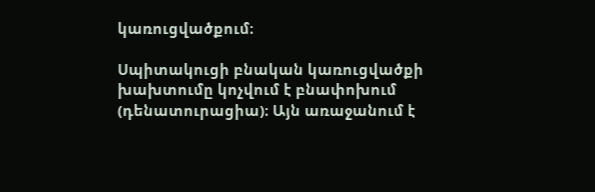կառուցվածքում։

Սպիտակուցի բնական կառուցվածքի խախտումը կոչվում է բնափոխում (դենատուրացիա)։ Այն առաջանում է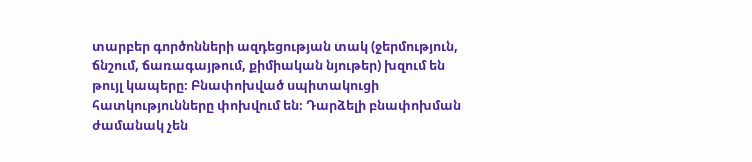տարբեր գործոնների ազդեցության տակ (ջերմություն, ճնշում, ճառագայթում, քիմիական նյութեր) խզում են թույլ կապերը։ Բնափոխված սպիտակուցի հատկությունները փոխվում են։ Դարձելի բնափոխման ժամանակ չեն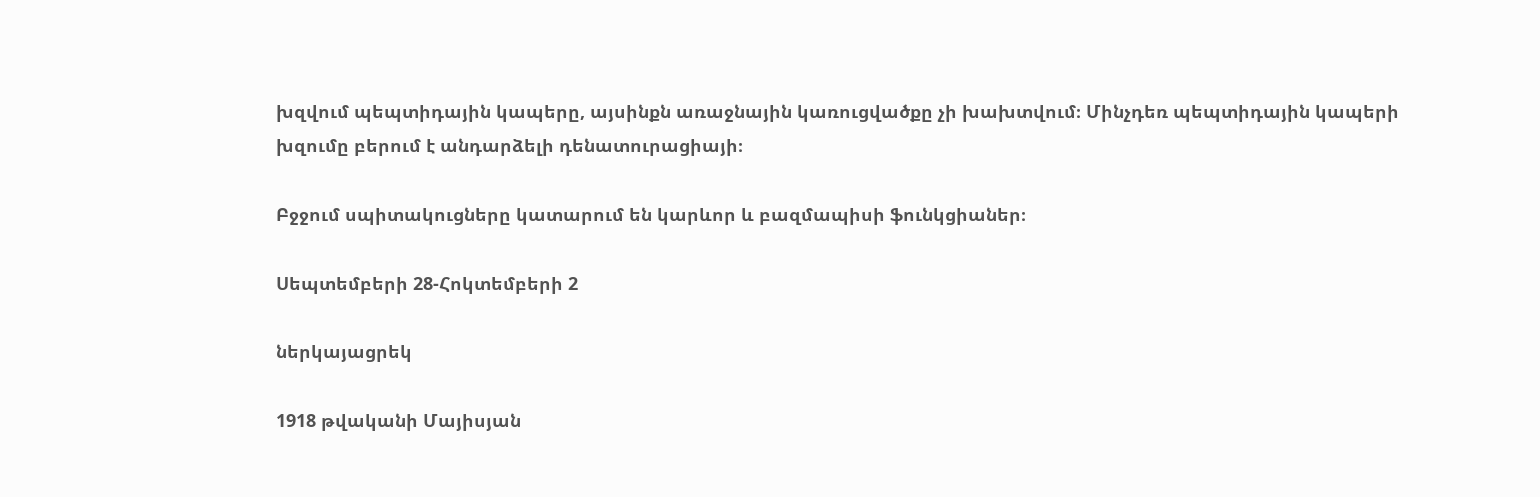խզվում պեպտիդային կապերը, այսինքն առաջնային կառուցվածքը չի խախտվում։ Մինչդեռ պեպտիդային կապերի խզումը բերում է անդարձելի դենատուրացիայի։

Բջջում սպիտակուցները կատարում են կարևոր և բազմապիսի ֆունկցիաներ։

Սեպտեմբերի 28-Հոկտեմբերի 2

ներկայացրեկ

1918 թվականի Մայիսյան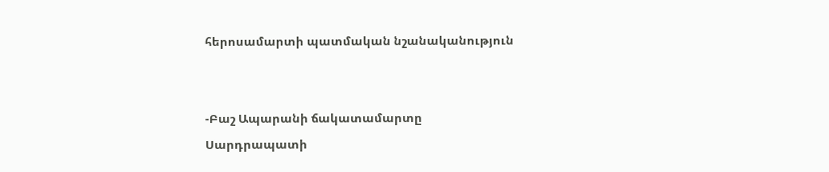հերոսամարտի պատմական նշանականություն


-Բաշ Ապարանի ճակատամարտը
Սարդրապատի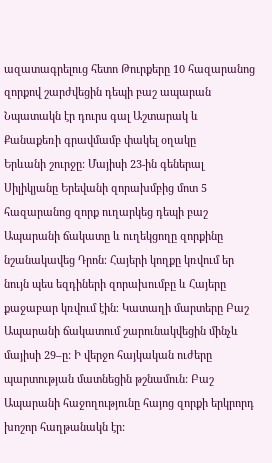ազատագրելուց հետո Թուրքերը 10 հազարանոց զորքով շարժվեցին դեպի բաշ ապարան Նպատակն էր դուրս գալ Աշտարակ և Քանաքեռի գրավմամբ փակել օղակը
Երևանի շուրջը: Մայիսի 23-ին գեներալ Սիլիկյանը Երեվանի զորախմբից մոտ 5 հազարանոց զորք ուղարկեց դեպի բաշ Ապարանի ճակատը և ուղեկցողը զորքինը նշանակավեց Դրոն։ Հայերի կողքը կռվում եր նույն պես եզդիների զորախումբը և Հայերը քաջաբար կռվում էին։ Կատաղի մարտերը Բաշ Ապարանի ճակատում շարունակվեցին մինչև մայիսի 29–ը: Ի վերջո հայկական ուժերը պարտության մատնեցին թշնամուն: Բաշ Ապարանի հաջողությունը հայոց զորքի երկրորդ խոշոր հաղթանակն էր: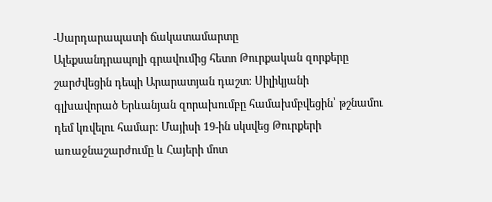-Սարդարապատի ճակատամարտը
Ալեքսանդրապոլի գրավումից հետո Թուրքական զորքերը շարժվեցին դեպի Արարատյան դաշտ։ Սիլիկյանի
գլխավորած Երևանյան զորախումբը համախմբվեցին՝ թշնամու դեմ կռվելու համար: Մայիսի 19-ին սկսվեց Թուրքերի առաջնաշարժումը և Հայերի մոտ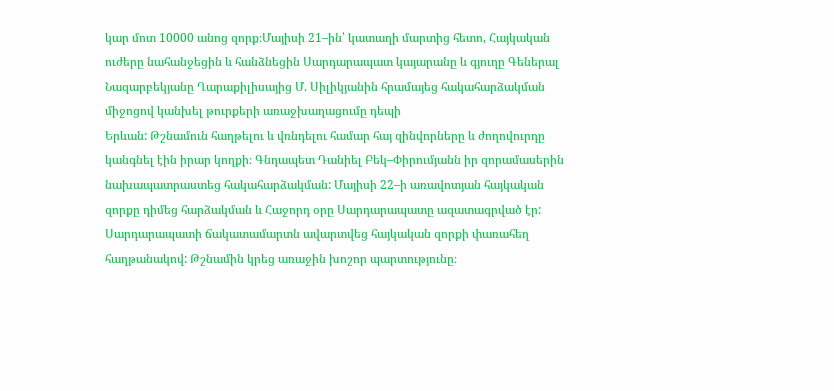կար մոտ 10000 անոց զորք։Մայիսի 21–ին՝ կատաղի մարտից հետո, Հայկական ուժերը նահանջեցին և հանձնեցին Սարդարապատ կայարանը և գյուղը Գեներալ Նազարբեկյանը Ղարաքիլիսայից Մ. Սիլիկյանին հրամայեց հակահարձակման
միջոցով կանխել թուրքերի առաջխաղացումը դեպի
Երևան: Թշնամուն հաղթելու և վռնդելու համար հայ զինվորները և ժողովուրդը կանգնել էին իրար կողքի։ Գնդապետ Դանիել Բեկ–Փիրումյանն իր զորամասերին նախապատրաստեց հակահարձակման: Մայիսի 22–ի առավոտյան հայկական զորքը դիմեց հարձակման և Հաջորդ օրը Սարդարապատը ազատագրված էր: Սարդարապատի ճակատամարտն ավարտվեց հայկական զորքի փառահեղ հաղթանակով: Թշնամին կրեց առաջին խոշոր պարտությունը։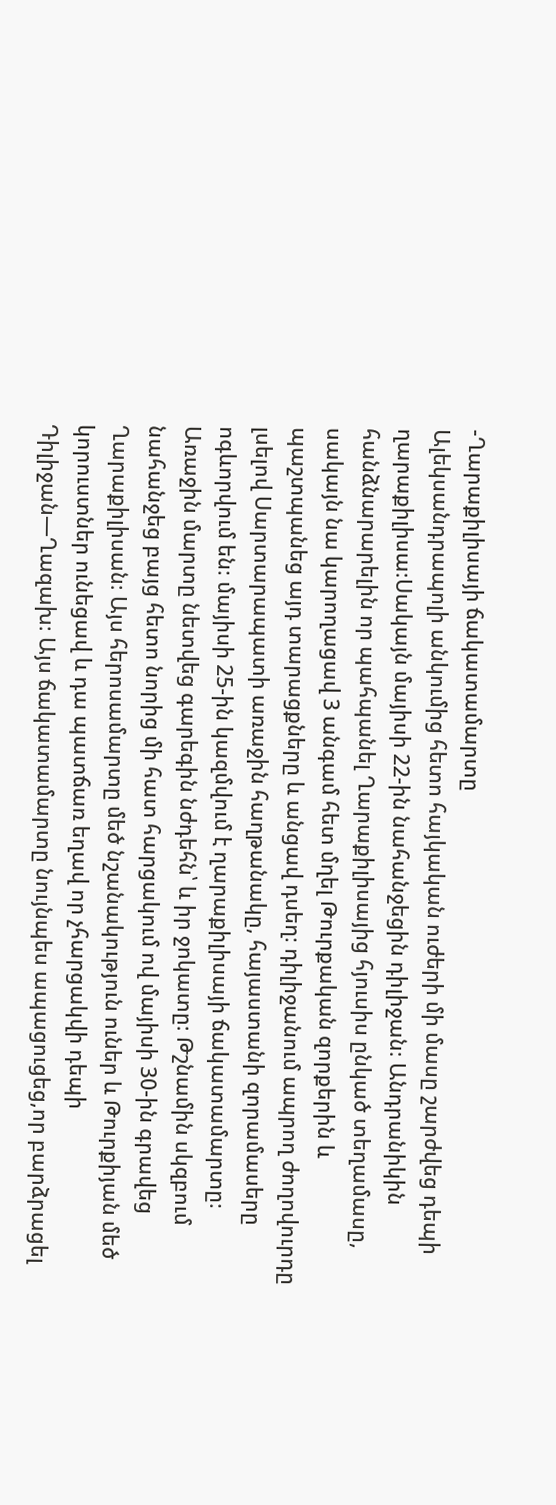-Ղարաքիլիսայի ճակատամարտը
Ալեկսանդրապոլի անկումից հետո հայկական ուժերի մի մասը շարժվեց դեպի ղարաքիլիսա։Սակայն մայիսի 22-ին նահանջեցին դիլիջան։ Անդրանիկին հանձնարարելին որ պահպանել Ղարաքիլիսայից հյուսիս ընկած տեղամասը, սակայն նա կարողացավ 3 անգամ հետ մղել Թուրքական զորքերին և պաշտպանեց այդ տարացքները և անցավ դսեղ։ դիլիջանում ապրող ժողովուրդը լսելով Սարտարապատի առաջին հաղթանակը, հայաստանի զորամասերը ոգևորվում են։ մայիսի 25-ին կազմվում է ղարաքիլիսայի ճակատամարտը։ Առաջին մարտը նետվեց գարեգին նժդեհն՝ և իր ջոկատը։ Թշնամին սկզբում  նահանջեց բայց հետո նորից մի հատ հարցակում ով մայիսի 30-ին գրավեց Ղարաքիլիսան։ Այս հերոսամարտը մեծ նշանակություն ուներ և Թուրքիյան մեծ կորուստներ ունեցավ և դա պատճառ եղավ որ չհարցակվի դեպի Դիլիջան—Ղազախ։ Այս ճակատամարտը նույնպես ապացուցեց,որ բարձրացել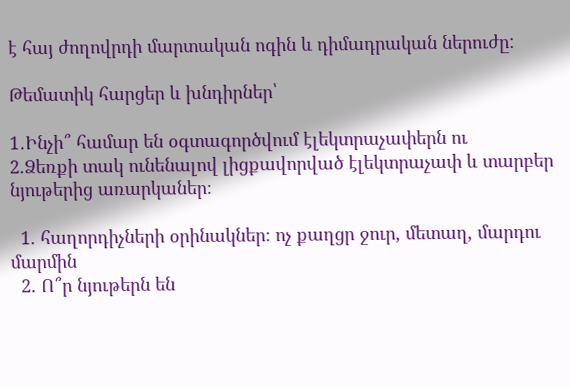է հայ ժողովրդի մարտական ոգին և դիմադրական ներուժը:

Թեմատիկ հարցեր և խնդիրներ՝

1․Ինչի՞ համար են օգտագործվում էլեկտրաչափերն ու
2.Ձեռքի տակ ունենալով լիցքավորված էլեկտրաչափ և տարբեր նյութերից առարկաներ։

  1. հաղորդիչների օրինակներ։ ոչ քաղցր ջուր, մետաղ, մարդու մարմին
  2. Ո՞ր նյութերն են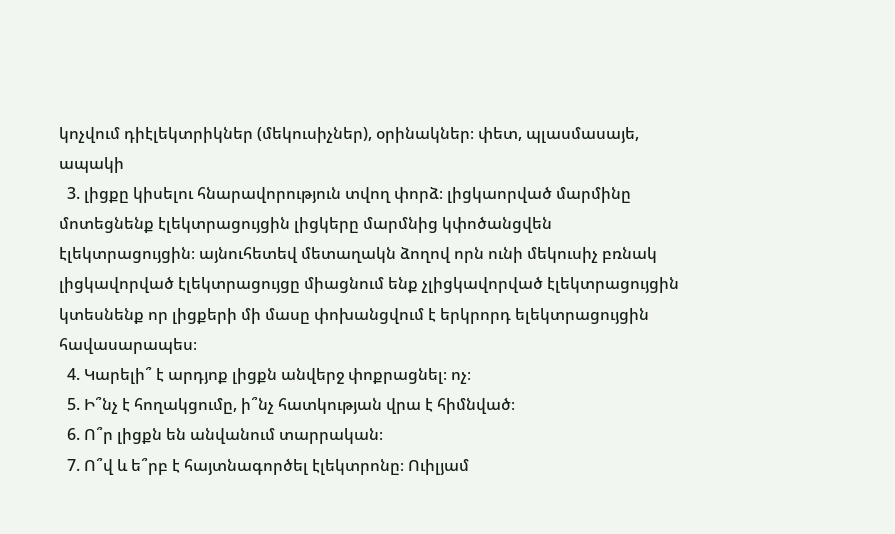կոչվում դիէլեկտրիկներ (մեկուսիչներ), օրինակներ։ փետ, պլասմասայե, ապակի
  3. լիցքը կիսելու հնարավորություն տվող փորձ։ լիցկաորված մարմինը մոտեցնենք էլեկտրացույցին լիցկերը մարմնից կփոծանցվեն էլեկտրացույցին։ այնուհետեվ մետաղակն ձողով որն ունի մեկուսիչ բռնակ լիցկավորված էլեկտրացույցը միացնում ենք չլիցկավորված էլեկտրացույցին կտեսնենք որ լիցքերի մի մասը փոխանցվում է երկրորդ ելեկտրացույցին հավասարապես։
  4. Կարելի՞ է արդյոք լիցքն անվերջ փոքրացնել։ ոչ։
  5. Ի՞նչ է հողակցումը, ի՞նչ հատկության վրա է հիմնված։
  6. Ո՞ր լիցքն են անվանում տարրական։
  7. Ո՞վ և ե՞րբ է հայտնագործել էլեկտրոնը։ Ուիլյամ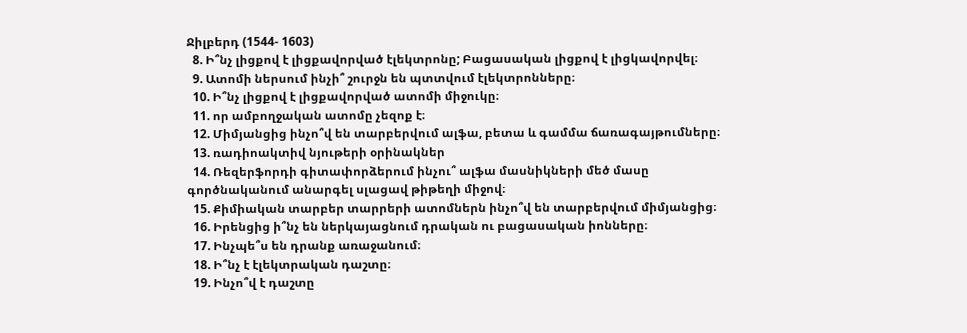Ջիլբերդ (1544- 1603)
  8. Ի՞նչ լիցքով է լիցքավորված էլեկտրոնը; Բացասական լիցքով է լիցկավորվել։
  9. Ատոմի ներսում ինչի՞ շուրջն են պտտվում էլեկտրոնները։
  10. Ի՞նչ լիցքով է լիցքավորված ատոմի միջուկը։
  11. որ ամբողջական ատոմը չեզոք է։
  12. Միմյանցից ինչո՞վ են տարբերվում ալֆա, բետա և գամմա ճառագայթումները։
  13. ռադիոակտիվ նյութերի օրինակներ
  14. Ռեզերֆորդի գիտափորձերում ինչու՞ ալֆա մասնիկների մեծ մասը գործնականում անարգել սլացավ թիթեղի միջով։
  15. Քիմիական տարբեր տարրերի ատոմներն ինչո՞վ են տարբերվում միմյանցից։
  16. Իրենցից ի՞նչ են ներկայացնում դրական ու բացասական իոնները։
  17. Ինչպե՞ս են դրանք առաջանում։
  18. Ի՞նչ է էլեկտրական դաշտը։
  19. Ինչո՞վ է դաշտը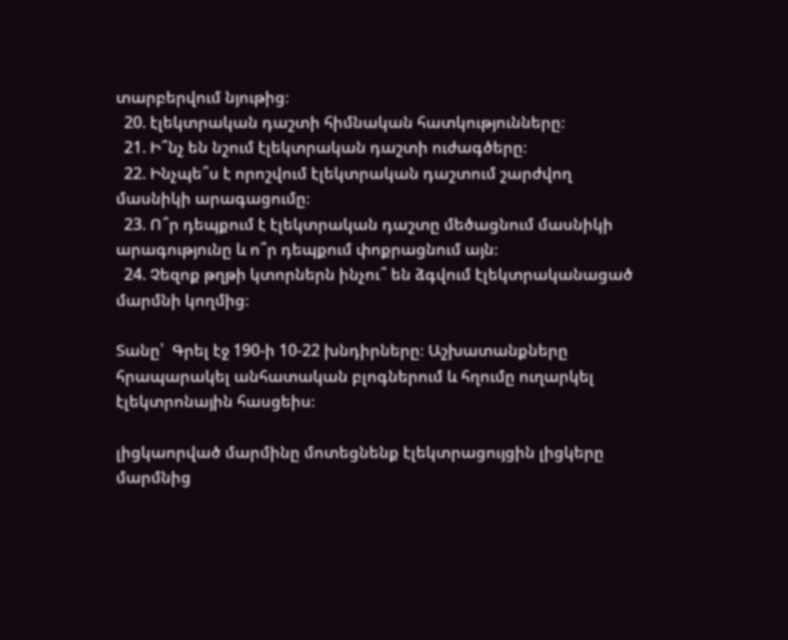տարբերվում նյութից։
  20. էլեկտրական դաշտի հիմնական հատկությունները։
  21. Ի՞նչ են նշում էլեկտրական դաշտի ուժագծերը։
  22. Ինչպե՞ս է որոշվում էլեկտրական դաշտում շարժվող մասնիկի արագացումը։
  23. Ո՞ր դեպքում է էլեկտրական դաշտը մեծացնում մասնիկի արագությունը և ո՞ր դեպքում փոքրացնում այն։
  24. Չեզոք թղթի կտորներն ինչու՞ են ձգվում էլեկտրականացած մարմնի կողմից։

Տանը՝  Գրել էջ 190-ի 10-22 խնդիրները։ Աշխատանքները հրապարակել անհատական բլոգներում և հղումը ուղարկել էլեկտրոնային հասցեիս։

լիցկաորված մարմինը մոտեցնենք էլեկտրացույցին լիցկերը մարմնից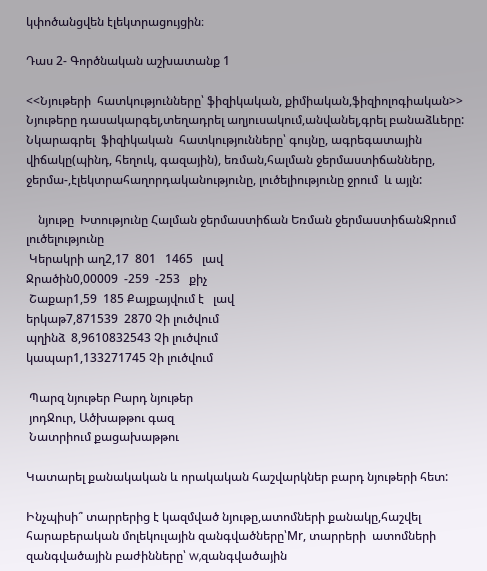կփոծանցվեն էլեկտրացույցին։

Դաս 2- Գործնական աշխատանք 1

<<Նյութերի  հատկությունները՝ ֆիզիկական, քիմիական,ֆիզիոլոգիական>>                                                                                                         Նյութերը դասակարգել,տեղադրել աղյուսակում,անվանել,գրել բանաձևերը: Նկարագրել  ֆիզիկական  հատկությունները՝ գույնը, ագրեգատային  վիճակը(պինդ, հեղուկ, գազային), եռման,հալման ջերմաստիճանները, ջերմա-,էլեկտրահաղորդականությունը, լուծելիությունը ջրում  և այլն:

    նյութը  Խտությունը Հալման ջերմաստիճան Եռման ջերմաստիճանՋրում լուծելությունը
 Կերակրի աղ2,17  801   1465   լավ
Ջրածին0,00009  -259  -253   քիչ
 Շաքար1,59  185 Քայքայվում է   լավ
երկաթ7,871539  2870 Չի լուծվում
պղինձ  8,9610832543 Չի լուծվում
կապար1,133271745 Չի լուծվում

 Պարզ նյութեր Բարդ նյութեր
 յոդՋուր, Ածխաթթու գազ
 Նատրիում քացախաթթու

Կատարել քանակական և որակական հաշվարկներ բարդ նյութերի հետ:

Ինչպիսի՞ տարրերից է կազմված նյութը,ատոմների քանակը,հաշվել հարաբերական մոլեկուլային զանգվածները՝Mr, տարրերի  ատոմների զանգվածային բաժինները՝ w,զանգվածային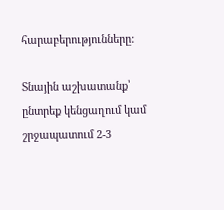հարաբերությունները:

Տնային աշխատանք՝ ընտրեք կենցաղում կամ շրջապատում 2-3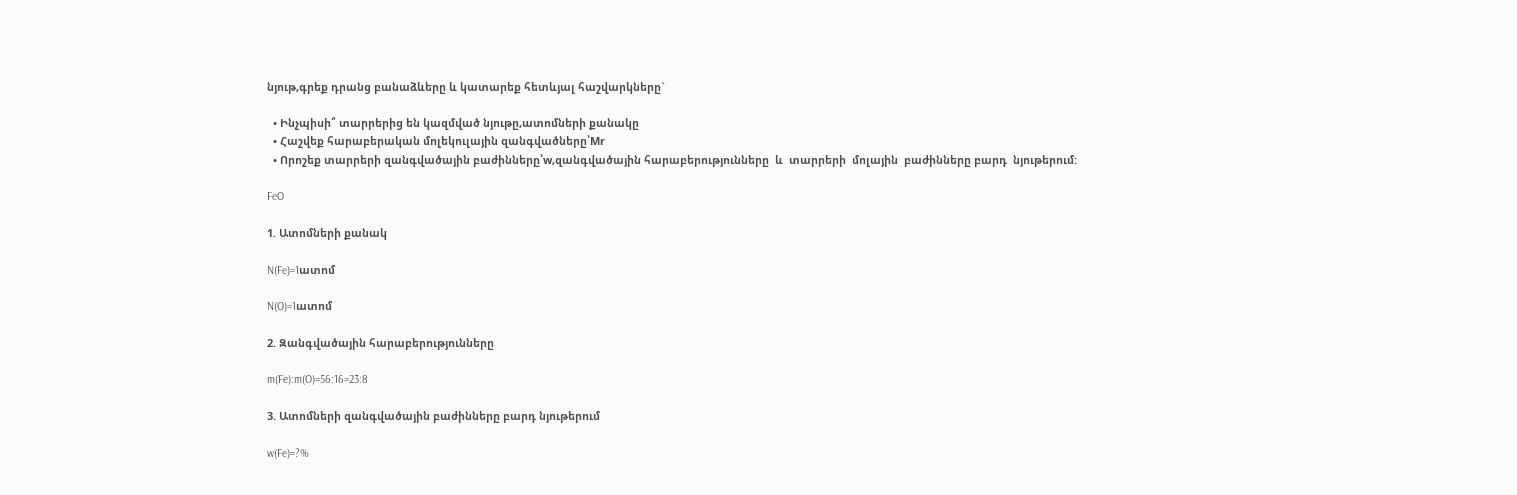նյութ,գրեք դրանց բանաձևերը և կատարեք հետևյալ հաշվարկները`

  • Ինչպիսի՞ տարրերից են կազմված նյութը,ատոմների քանակը
  • Հաշվեք հարաբերական մոլեկուլային զանգվածները՝Mr
  • Որոշեք տարրերի զանգվածային բաժինները՝w,զանգվածային հարաբերությունները  և  տարրերի  մոլային  բաժինները բարդ  նյութերում:

FeO

1. Ատոմների քանակ

N(Fe)=1ատոմ

N(O)=1ատոմ

2. Զանգվածային հարաբերությունները

m(Fe):m(O)=56:16=23:8

3. Ատոմների զանգվածային բաժինները բարդ նյութերում

w(Fe)=?%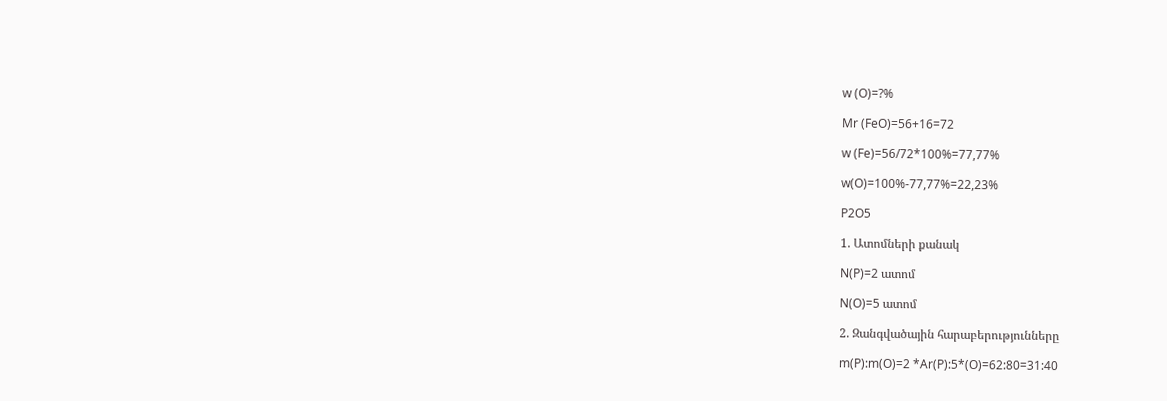w (O)=?%

Mr (FeO)=56+16=72

w (Fe)=56/72*100%=77,77%

w(O)=100%-77,77%=22,23%

P2O5

1. Ատոմների քանակ

N(P)=2 ատոմ

N(O)=5 ատոմ

2. Զանգվածային հարաբերությունները

m(P):m(O)=2 *Ar(P):5*(O)=62:80=31:40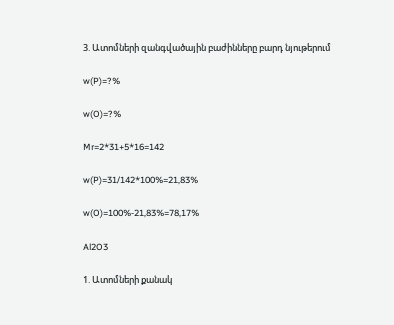3. Ատոմների զանգվածային բաժինները բարդ նյութերում

w(P)=?%

w(O)=?%

Mr=2*31+5*16=142

w(P)=31/142*100%=21,83%

w(O)=100%-21,83%=78,17%

Al2O3

1. Ատոմների քանակ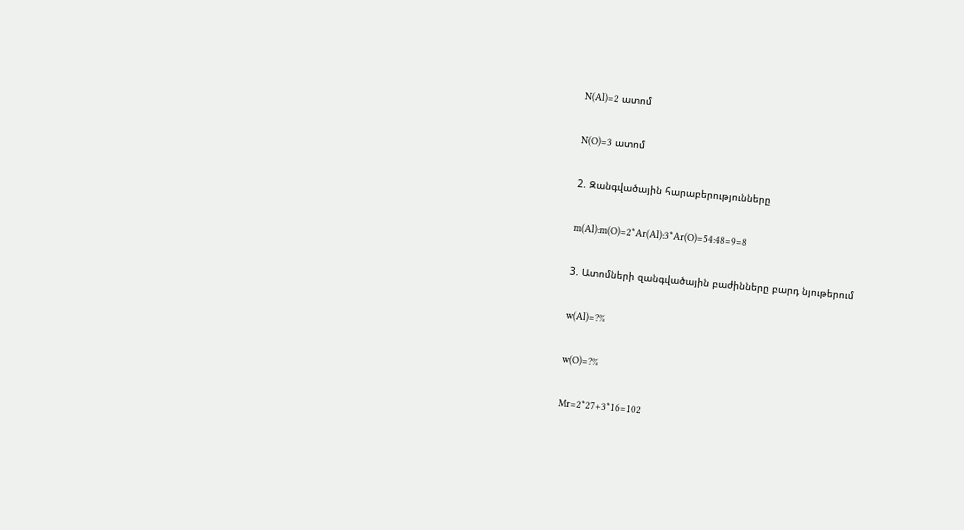N(Al)=2 ատոմ

N(O)=3 ատոմ

2. Զանգվածային հարաբերությունները

m(Al):m(O)=2*Ar(Al):3*Ar(O)=54:48=9=8

3. Ատոմների զանգվածային բաժինները բարդ նյութերում

w(Al)=?%

w(O)=?%

Mr=2*27+3*16=102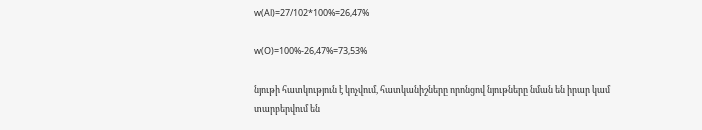w(Al)=27/102*100%=26,47%

w(O)=100%-26,47%=73,53%

նյութի հատկություն է կոչվում, հատկանիշները որոնցով նյութները նման են իրար կամ տարբերվում են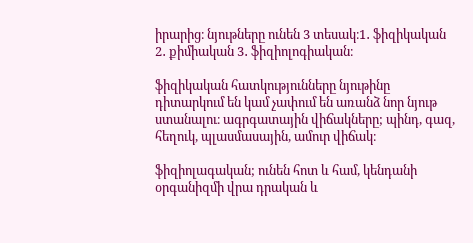իրարից։ նյութները ունեն 3 տեսակ։1․ ֆիզիկական 2․ քիմիական 3․ ֆիզիոլոգիական։

ֆիզիկական հատկությունները նյութինը դիտարկում են կամ չափում են առանձ նոր նյութ ստանալու։ ագրգատային վիճակները; պինդ, գազ, հեղուկ, պլասմասային, ամուր վիճակ։

ֆիզիոլագական; ունեն հոտ և համ, կենդանի օրգանիզմի վրա դրական և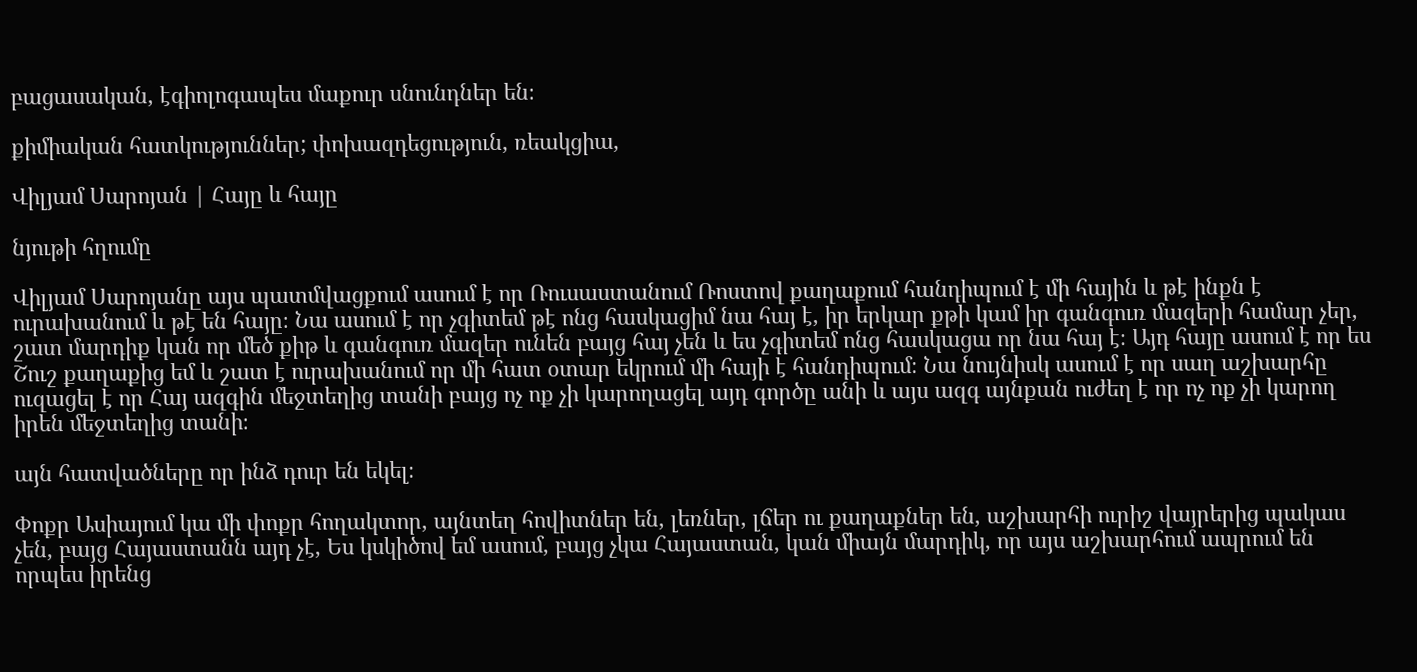բացասական, էգիոլոգապես մաքուր սնունդներ են։

քիմիական հատկություններ; փոխազդեցություն, ռեակցիա,

Վիլյամ Սարոյան | Հայը և հայը

նյութի հղումը

Վիլյամ Սարոյանը այս պատմվացքում ասում է որ Ռուսաստանում Ռոստով քաղաքում հանդիպում է մի հային և թէ ինքն է ուրախանում և թէ են հայը։ Նա ասում է որ չգիտեմ թէ ոնց հասկացիմ նա հայ է, իր երկար քթի կամ իր գանգուռ մազերի համար չեր, շատ մարդիք կան որ մեծ քիթ և գանգուռ մազեր ունեն բայց հայ չեն և ես չգիտեմ ոնց հասկացա որ նա հայ է։ Այդ հայը ասում է որ ես Շուշ քաղաքից եմ և շատ է ուրախանում որ մի հատ օտար եկրում մի հայի է հանդիպում։ Նա նույնիսկ ասում է որ սաղ աշխարհը ուզացել է որ Հայ ազգին մեջտեղից տանի բայց ոչ ոք չի կարողացել այդ գործը անի և այս ազգ այնքան ուժեղ է որ ոչ ոք չի կարող իրեն մեջտեղից տանի։

այն հատվածները որ ինձ դուր են եկել։

Փոքր Ասիայում կա մի փոքր հողակտոր, այնտեղ հովիտներ են, լեռներ, լճեր ու քաղաքներ են, աշխարհի ուրիշ վայրերից պակաս չեն, բայց Հայաստանն այդ չէ, Ես կսկիծով եմ ասում, բայց չկա Հայաստան, կան միայն մարդիկ, որ այս աշխարհում ապրում են որպես իրենց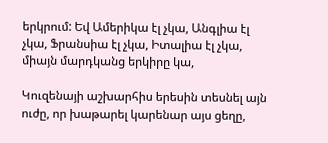երկրում: Եվ Ամերիկա էլ չկա, Անգլիա էլ չկա, Ֆրանսիա էլ չկա, Իտալիա էլ չկա, միայն մարդկանց երկիրը կա,

Կուզենայի աշխարհիս երեսին տեսնել այն ուժը, որ խաթարել կարենար այս ցեղը,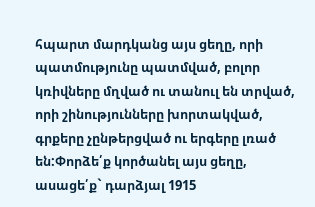հպարտ մարդկանց այս ցեղը, որի պատմությունը պատմված, բոլոր կռիվները մղված ու տանուլ են տրված, որի շինությունները խորտակված, գրքերը չընթերցված ու երգերը լռած են:Փորձե՛ք կործանել այս ցեղը, ասացե՛ք` դարձյալ 1915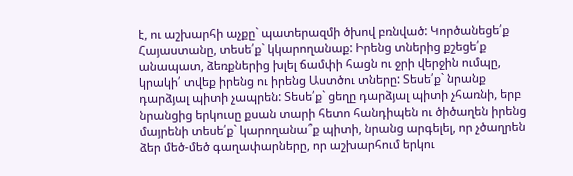է, ու աշխարհի աչքը` պատերազմի ծխով բռնված: Կործանեցե՛ք Հայաստանը, տեսե՛ք` կկարողանաք: Իրենց տներից քշեցե՛ք անապատ, ձեռքներից խլել ճամփի հացն ու ջրի վերջին ումպը, կրակի՛ տվեք իրենց ու իրենց Աստծու տները: Տեսե՛ք` նրանք դարձյալ պիտի չապրեն: Տեսե՛ք` ցեղը դարձյալ պիտի չհառնի, երբ նրանցից երկուսը քսան տարի հետո հանդիպեն ու ծիծաղեն իրենց մայրենի տեսե՛ք` կարողանա՞ք պիտի, նրանց արգելել, որ չծաղրեն ձեր մեծ-մեծ գաղափարները, որ աշխարհում երկու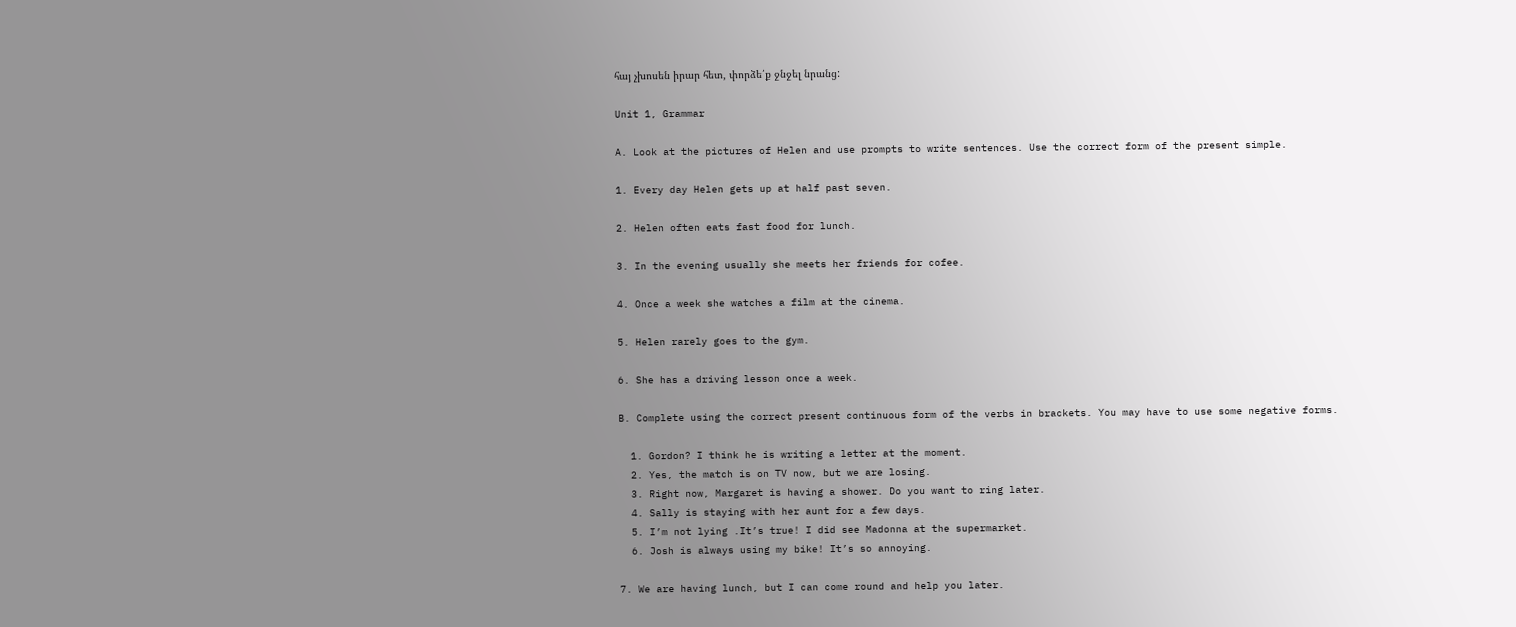հայ չխոսեն իրար հետ, փորձե՛ք ջնջել նրանց:

Unit 1, Grammar

A. Look at the pictures of Helen and use prompts to write sentences. Use the correct form of the present simple.

1. Every day Helen gets up at half past seven.

2. Helen often eats fast food for lunch.

3. In the evening usually she meets her friends for cofee.

4. Once a week she watches a film at the cinema.

5. Helen rarely goes to the gym.

6. She has a driving lesson once a week.

B. Complete using the correct present continuous form of the verbs in brackets. You may have to use some negative forms.

  1. Gordon? I think he is writing a letter at the moment.
  2. Yes, the match is on TV now, but we are losing.
  3. Right now, Margaret is having a shower. Do you want to ring later.
  4. Sally is staying with her aunt for a few days.
  5. I’m not lying .It’s true! I did see Madonna at the supermarket.
  6. Josh is always using my bike! It’s so annoying.

7. We are having lunch, but I can come round and help you later.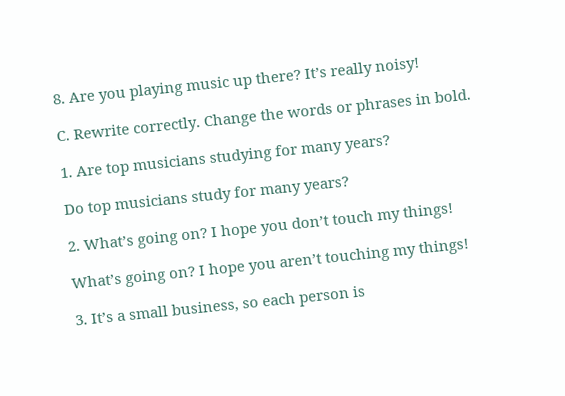8. Are you playing music up there? It’s really noisy!

C. Rewrite correctly. Change the words or phrases in bold.

1. Are top musicians studying for many years?

Do top musicians study for many years?

2. What’s going on? I hope you don’t touch my things!

What’s going on? I hope you aren’t touching my things!

3. It’s a small business, so each person is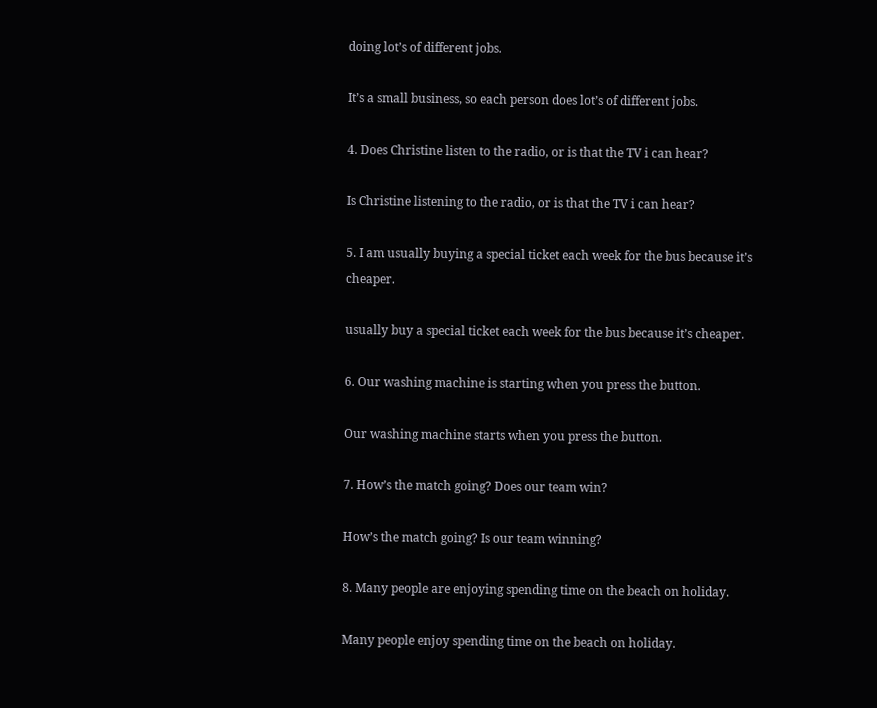doing lot’s of different jobs.

It’s a small business, so each person does lot’s of different jobs.

4. Does Christine listen to the radio, or is that the TV i can hear?

Is Christine listening to the radio, or is that the TV i can hear?

5. I am usually buying a special ticket each week for the bus because it’s cheaper.

usually buy a special ticket each week for the bus because it’s cheaper.

6. Our washing machine is starting when you press the button.

Our washing machine starts when you press the button.

7. How’s the match going? Does our team win?

How’s the match going? Is our team winning?

8. Many people are enjoying spending time on the beach on holiday.

Many people enjoy spending time on the beach on holiday.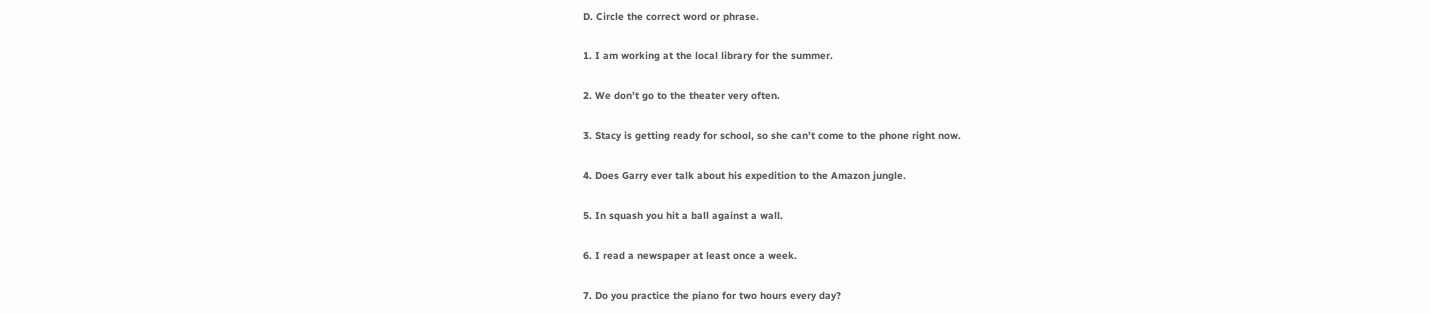D. Circle the correct word or phrase.

1. I am working at the local library for the summer.

2. We don’t go to the theater very often.

3. Stacy is getting ready for school, so she can’t come to the phone right now.

4. Does Garry ever talk about his expedition to the Amazon jungle.

5. In squash you hit a ball against a wall.

6. I read a newspaper at least once a week.

7. Do you practice the piano for two hours every day?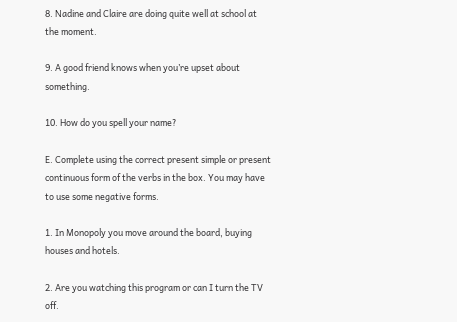8. Nadine and Claire are doing quite well at school at the moment.

9. A good friend knows when you’re upset about something.

10. How do you spell your name?

E. Complete using the correct present simple or present continuous form of the verbs in the box. You may have to use some negative forms.

1. In Monopoly you move around the board, buying houses and hotels.

2. Are you watching this program or can I turn the TV off.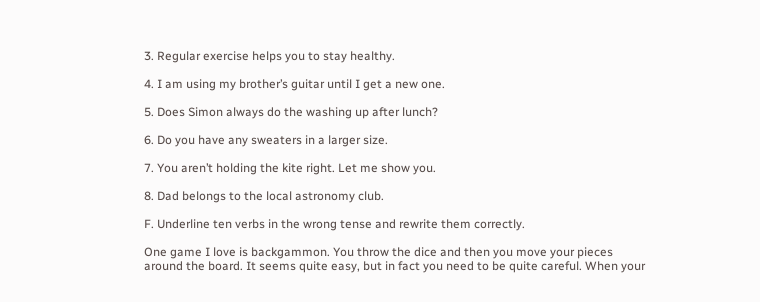3. Regular exercise helps you to stay healthy.

4. I am using my brother’s guitar until I get a new one.

5. Does Simon always do the washing up after lunch?

6. Do you have any sweaters in a larger size.

7. You aren’t holding the kite right. Let me show you.

8. Dad belongs to the local astronomy club.

F. Underline ten verbs in the wrong tense and rewrite them correctly.

One game I love is backgammon. You throw the dice and then you move your pieces around the board. It seems quite easy, but in fact you need to be quite careful. When your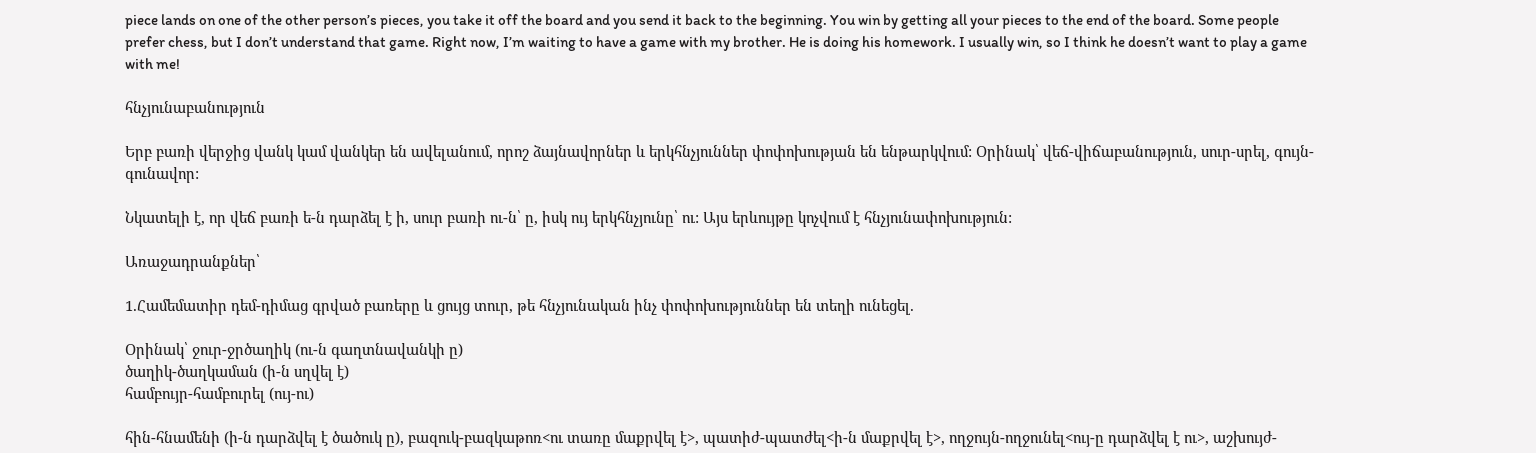piece lands on one of the other person’s pieces, you take it off the board and you send it back to the beginning. You win by getting all your pieces to the end of the board. Some people prefer chess, but I don’t understand that game. Right now, I’m waiting to have a game with my brother. He is doing his homework. I usually win, so I think he doesn’t want to play a game with me!

հնչյունաբանություն

Երբ բառի վերջից վանկ կամ վանկեր են ավելանում, որոշ ձայնավորներ և երկհնչյուններ փոփոխության են ենթարկվում: Օրինակ՝ վեճ-վիճաբանություն, սուր-սրել, գույն-գունավոր:

Նկատելի է, որ վեճ բառի ե-ն դարձել է ի, սուր բառի ու-ն՝ ը, իսկ ույ երկհնչյունը՝ ու: Այս երևույթը կոչվում է հնչյունափոխություն:

Առաջադրանքներ՝

1.Համեմատիր դեմ-դիմաց գրված բառերը և ցույց տուր, թե հնչյունական ինչ փոփոխություններ են տեղի ունեցել.

Օրինակ՝ ջուր-ջրծաղիկ (ու-ն գաղտնավանկի ը)
ծաղիկ-ծաղկաման (ի-ն սղվել է)
համբույր-համբուրել (ույ-ու)

հին-հնամենի (ի-ն դարձվել է ծածուկ ը), բազուկ-բազկաթոռ<ու տառը մաքրվել է>, պատիժ-պատժել<ի-ն մաքրվել է>, ողջույն-ողջունել<ույ-ը դարձվել է ու>, աշխույժ-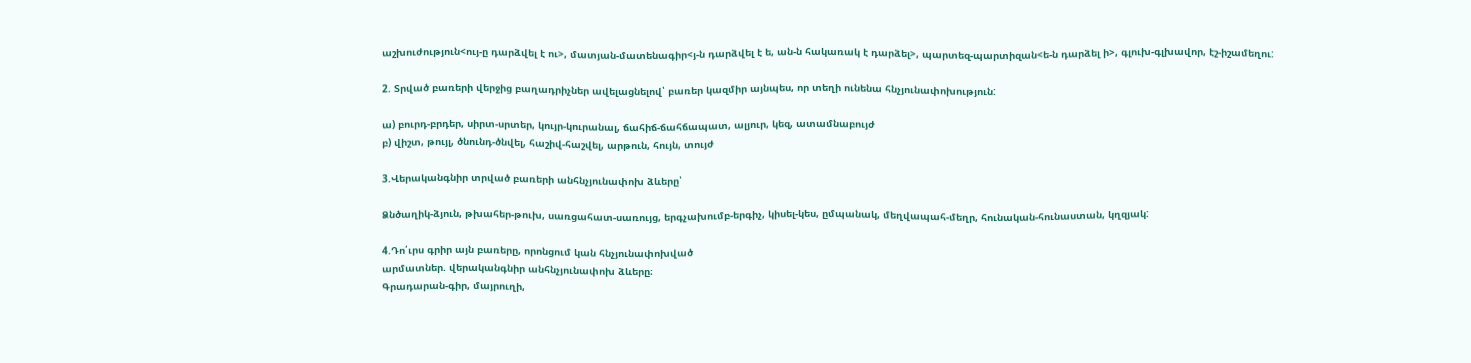աշխուժություն<ույ-ը դարձվել է ու>, մատյան-մատենագիր<յ-ն դարձվել է ե, ան-ն հակառակ է դարձել>, պարտեզ-պարտիզան<ե-ն դարձել ի>, գլուխ-գլխավոր, էշ-իշամեղու:

2. Տրված բառերի վերջից բաղադրիչներ ավելացնելով՝ բառեր կազմիր այնպես, որ տեղի ունենա հնչյունափոխություն:

ա) բուրդ-բրդեր, սիրտ-սրտեր, կույր-կուրանալ, ճահիճ-ճահճապատ, ալյուր, կեզ, ատամնաբույժ
բ) վիշտ, թույլ, ծնունդ-ծնվել, հաշիվ-հաշվել, արթուն, հույն, տույժ

3.Վերականգնիր տրված բառերի անհնչյունափոխ ձևերը՝

Ձնծաղիկ-ձյուն, թխահեր-թուխ, սառցահատ-սառույց, երգչախումբ-երգիչ, կիսել-կես, ըմպանակ, մեղվապահ-մեղր, հունական-հունաստան, կղզյակ:

4.Դո՛ւրս գրիր այն բառերը, որոնցում կան հնչյունափոխված
արմատներ. վերականգնիր անհնչյունափոխ ձևերը։
Գրադարան-գիր, մայրուղի,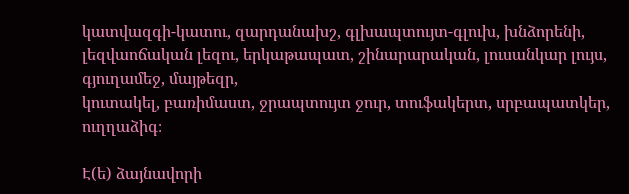կատվազգի-կատու, զարդանախշ, գլխապտույտ-գլուխ, խնձորենի,
լեզվաոճական լեզու, երկաթապատ, շինարարական, լուսանկար լույս, գյուղամեջ, մայթեզր,
կուտակել, բառիմաստ, ջրապտույտ ջուր, տուֆակերտ, սրբապատկեր, ուղղաձիգ։

Է(ե) ձայնավորի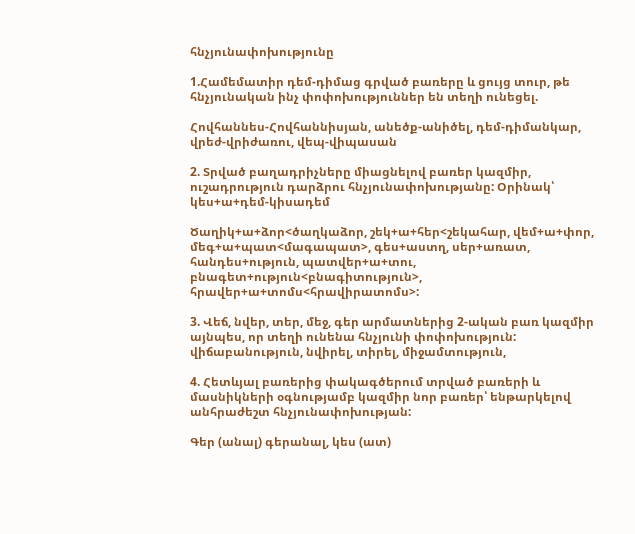հնչյունափոխությունը

1.Համեմատիր դեմ-դիմաց գրված բառերը և ցույց տուր, թե հնչյունական ինչ փոփոխություններ են տեղի ունեցել.

Հովհաննես-Հովհաննիսյան, անեծք-անիծել, դեմ-դիմանկար, վրեժ-վրիժառու, վեպ-վիպասան

2. Տրված բաղադրիչները միացնելով բառեր կազմիր, ուշադրություն դարձրու հնչյունափոխությանը: Օրինակ՝ կես+ա+դեմ-կիսադեմ

Ծաղիկ+ա+ձոր<ծաղկաձոր, շեկ+ա+հեր<շեկահար, վեմ+ա+փոր, մեգ+ա+պատ<մագապատ>, գես+աստղ, սեր+առատ, հանդես+ություն, պատվեր+ա+տու, բնագետ+ություն<բնագիտություն>, հրավեր+ա+տոմս<հրավիրատոմս>:

3. Վեճ, նվեր, տեր, մեջ, գեր արմատներից 2-ական բառ կազմիր այնպես, որ տեղի ունենա հնչյունի փոփոխություն: վիճաբանություն, նվիրել, տիրել, միջամտություն,

4. Հետևյալ բառերից փակագծերում տրված բառերի և մասնիկների օգնությամբ կազմիր նոր բառեր՝ ենթարկելով անհրաժեշտ հնչյունափոխության:

Գեր (անալ) գերանալ, կես (ատ)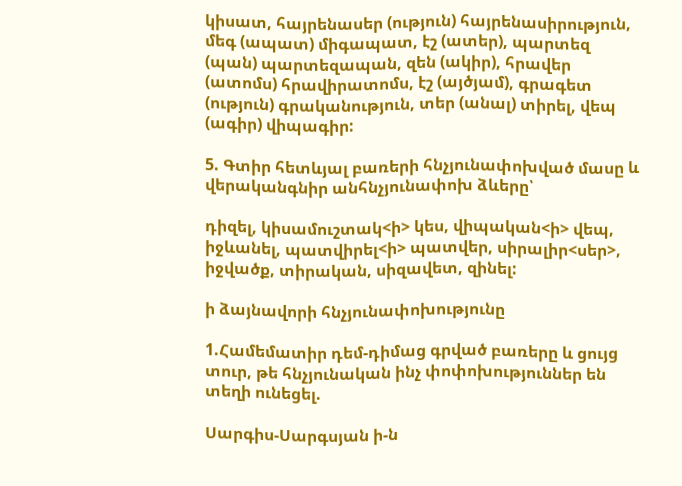կիսատ, հայրենասեր (ություն) հայրենասիրություն, մեգ (ապատ) միգապատ, էշ (ատեր), պարտեզ (պան) պարտեզապան, զեն (ակիր), հրավեր (ատոմս) հրավիրատոմս, էշ (այծյամ), գրագետ (ություն) գրականություն, տեր (անալ) տիրել, վեպ (ագիր) վիպագիր:

5. Գտիր հետևյալ բառերի հնչյունափոխված մասը և վերականգնիր անհնչյունափոխ ձևերը՝

դիզել, կիսամուշտակ<ի> կես, վիպական<ի> վեպ, իջևանել, պատվիրել<ի> պատվեր, սիրալիր<սեր>, իջվածք, տիրական, սիզավետ, զինել:

ի ձայնավորի հնչյունափոխությունը

1.Համեմատիր դեմ-դիմաց գրված բառերը և ցույց տուր, թե հնչյունական ինչ փոփոխություններ են տեղի ունեցել.

Սարգիս-Սարգսյան ի-ն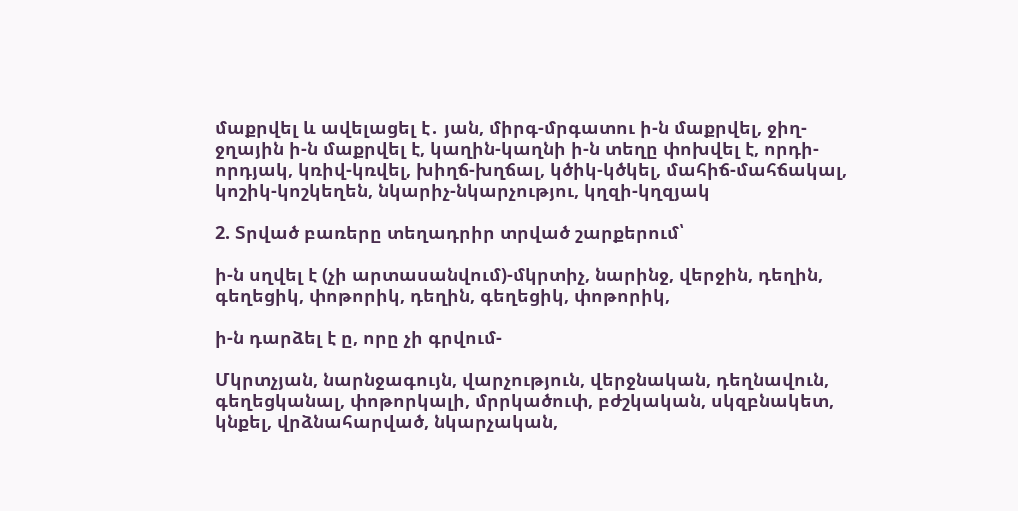մաքրվել և ավելացել է․ յան, միրգ-մրգատու ի-ն մաքրվել, ջիղ-ջղային ի-ն մաքրվել է, կաղին-կաղնի ի-ն տեղը փոխվել է, որդի-որդյակ, կռիվ-կռվել, խիղճ-խղճալ, կծիկ-կծկել, մահիճ-մահճակալ, կոշիկ-կոշկեղեն, նկարիչ-նկարչությու, կղզի-կղզյակ

2. Տրված բառերը տեղադրիր տրված շարքերում՝

ի-ն սղվել է (չի արտասանվում)-մկրտիչ, նարինջ, վերջին, դեղին, գեղեցիկ, փոթորիկ, դեղին, գեղեցիկ, փոթորիկ,

ի-ն դարձել է ը, որը չի գրվում-

Մկրտչյան, նարնջագույն, վարչություն, վերջնական, դեղնավուն, գեղեցկանալ, փոթորկալի, մրրկածուփ, բժշկական, սկզբնակետ, կնքել, վրձնահարված, նկարչական,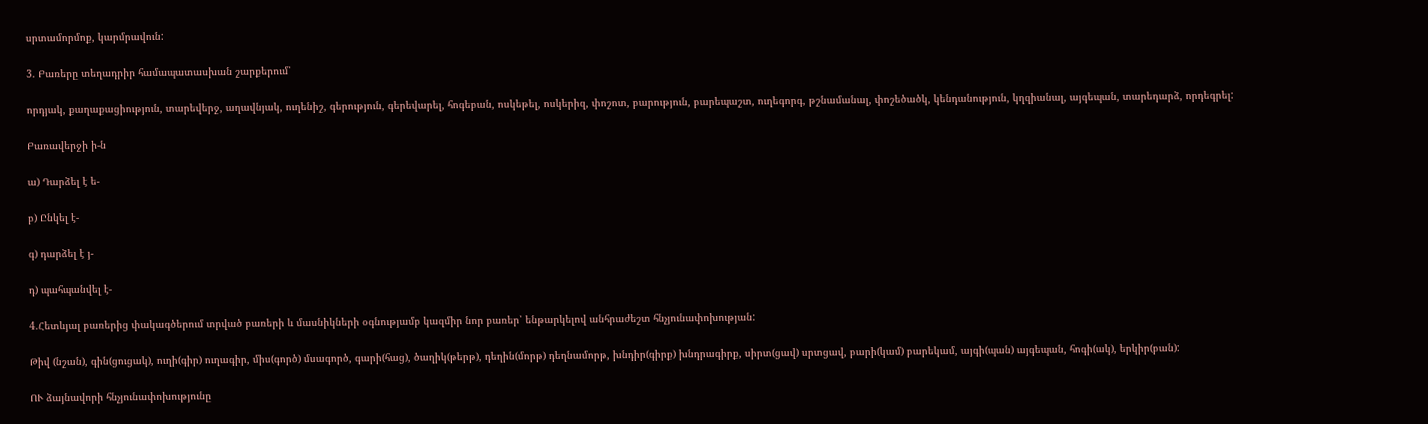սրտամորմոք, կարմրավուն:

3. Բառերը տեղադրիր համապատասխան շարքերում՝

որդյակ, քաղաքացիություն, տարեվերջ, աղավնյակ, ուղենիշ, գերություն, գերեվարել, հոգեբան, ոսկեթել, ոսկերիզ, փոշոտ, բարություն, բարեպաշտ, ուղեգորգ, թշնամանալ, փոշեծածկ, կենդանություն, կղզիանալ, այգեպան, տարեդարձ, որդեգրել:

Բառավերջի ի-ն

ա) Դարձել է ե-

բ) Ընկել է-

գ) դարձել է յ-

դ) պահպանվել է-

4.Հետևյալ բառերից փակագծերում տրված բառերի և մասնիկների օգնությամբ կազմիր նոր բառեր՝ ենթարկելով անհրաժեշտ հնչյունափոխության:

Թիվ (նշան), գին(ցուցակ), ուղի(գիր) ուղագիր, միս(գործ) մսագործ, գարի(հաց), ծաղիկ(թերթ), դեղին(մորթ) դեղնամորթ, խնդիր(գիրք) խնդրագիրք, սիրտ(ցավ) սրտցավ, բարի(կամ) բարեկամ, այգի(պան) այգեպան, հոգի(ակ), երկիր(բան):

ՈՒ ձայնավորի հնչյունափոխությունը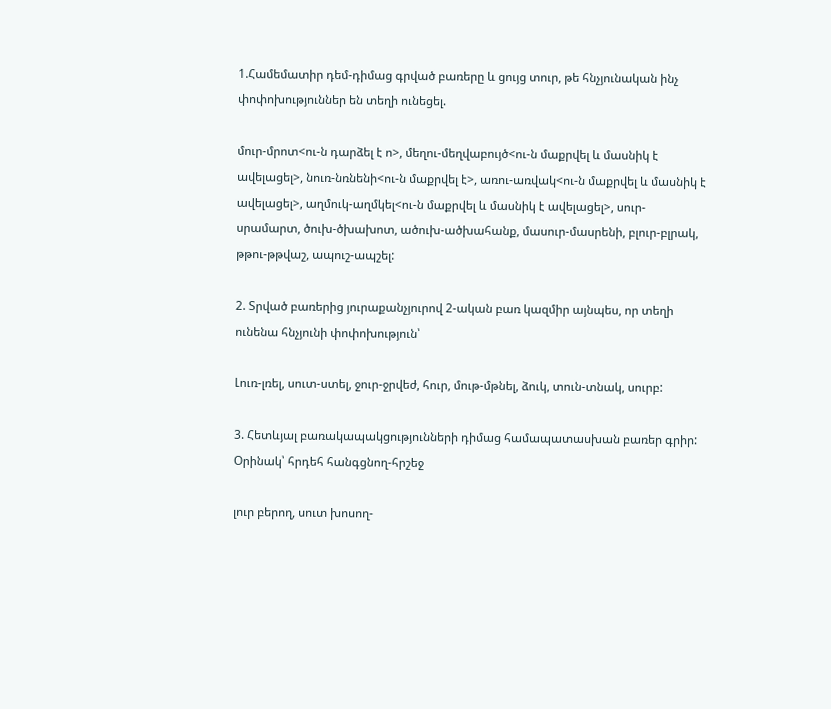1.Համեմատիր դեմ-դիմաց գրված բառերը և ցույց տուր, թե հնչյունական ինչ փոփոխություններ են տեղի ունեցել.

մուր-մրոտ<ու-ն դարձել է ո>, մեղու-մեղվաբույծ<ու-ն մաքրվել և մասնիկ է ավելացել>, նուռ-նռնենի<ու-ն մաքրվել է>, առու-առվակ<ու-ն մաքրվել և մասնիկ է ավելացել>, աղմուկ-աղմկել<ու-ն մաքրվել և մասնիկ է ավելացել>, սուր-սրամարտ, ծուխ-ծխախոտ, ածուխ-ածխահանք, մասուր-մասրենի, բլուր-բլրակ, թթու-թթվաշ, ապուշ-ապշել:

2. Տրված բառերից յուրաքանչյուրով 2-ական բառ կազմիր այնպես, որ տեղի ունենա հնչյունի փոփոխություն՝

Լուռ-լռել, սուտ-ստել, ջուր-ջրվեժ, հուր, մութ-մթնել, ձուկ, տուն-տնակ, սուրբ:

3. Հետևյալ բառակապակցությունների դիմաց համապատասխան բառեր գրիր: Օրինակ՝ հրդեհ հանգցնող-հրշեջ

լուր բերող, սուտ խոսող-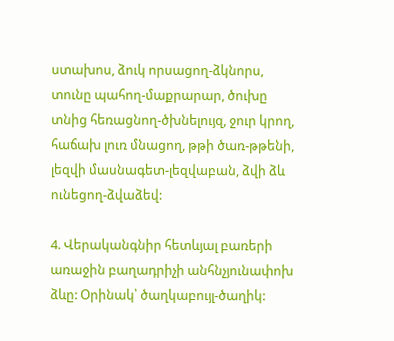ստախոս, ձուկ որսացող-ձկնորս, տունը պահող-մաքրարար, ծուխը տնից հեռացնող-ծխնելույզ, ջուր կրող, հաճախ լուռ մնացող, թթի ծառ-թթենի, լեզվի մասնագետ-լեզվաբան, ձվի ձև ունեցող-ձվաձեվ:

4. Վերականգնիր հետևյալ բառերի առաջին բաղադրիչի անհնչյունափոխ ձևը: Օրինակ՝ ծաղկաբույլ-ծաղիկ: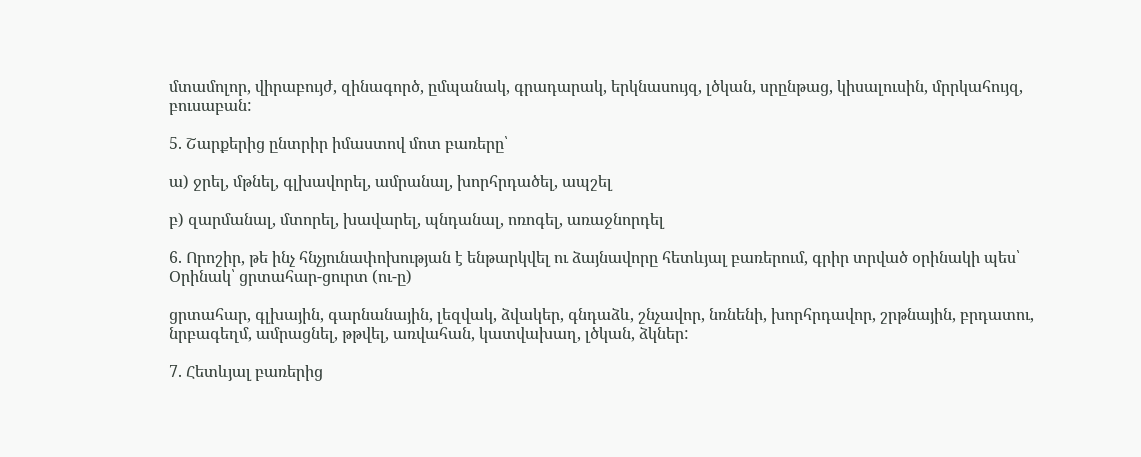մտամոլոր, վիրաբույժ, զինագործ, ըմպանակ, գրադարակ, երկնասույզ, լծկան, սրընթաց, կիսալուսին, մրրկահույզ, բուսաբան:

5. Շարքերից ընտրիր իմաստով մոտ բառերը՝

ա) ջրել, մթնել, գլխավորել, ամրանալ, խորհրդածել, ապշել

բ) զարմանալ, մտորել, խավարել, պնդանալ, ոռոգել, առաջնորդել

6. Որոշիր, թե ինչ հնչյունափոխության է ենթարկվել ու ձայնավորը հետևյալ բառերում, գրիր տրված օրինակի պես՝
Օրինակ՝ ցրտահար-ցուրտ (ու-ը)

ցրտահար, գլխային, գարնանային, լեզվակ, ձվակեր, գնդաձև, շնչավոր, նռնենի, խորհրդավոր, շրթնային, բրդատու, նրբագեղմ, ամրացնել, թթվել, առվահան, կատվախաղ, լծկան, ձկներ:

7. Հետևյալ բառերից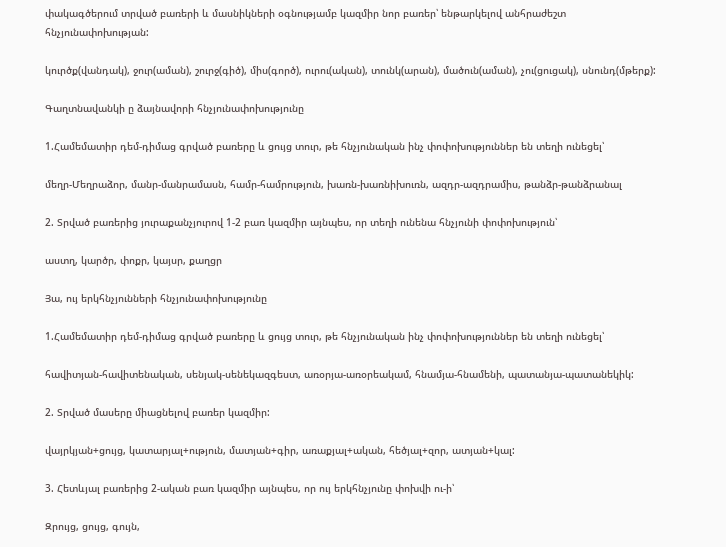փակագծերում տրված բառերի և մասնիկների օգնությամբ կազմիր նոր բառեր՝ ենթարկելով անհրաժեշտ հնչյունափոխության:

կուրծք(վանդակ), ջուր(աման), շուրջ(գիծ), միս(գործ), ուրու(ական), տունկ(արան), մածուն(աման), չու(ցուցակ), սնունդ(մթերք):

Գաղտնավանկի ը ձայնավորի հնչյունափոխությունը

1.Համեմատիր դեմ-դիմաց գրված բառերը և ցույց տուր, թե հնչյունական ինչ փոփոխություններ են տեղի ունեցել՝

մեղր-Մեղրաձոր, մանր-մանրամասն, համր-համրություն, խառն-խառնիխուռն, ազդր-ազդրամիս, թանձր-թանձրանալ

2. Տրված բառերից յուրաքանչյուրով 1-2 բառ կազմիր այնպես, որ տեղի ունենա հնչյունի փոփոխություն՝

աստղ, կարծր, փոքր, կայսր, քաղցր

Յա, ույ երկհնչյունների հնչյունափոխությունը

1.Համեմատիր դեմ-դիմաց գրված բառերը և ցույց տուր, թե հնչյունական ինչ փոփոխություններ են տեղի ունեցել՝

հավիտյան-հավիտենական, սենյակ-սենեկազգեստ, առօրյա-առօրեակամ, հնամյա-հնամենի, պատանյա-պատանեկիկ:

2. Տրված մասերը միացնելով բառեր կազմիր:

վայրկյան+ցույց, կատարյալ+ություն, մատյան+գիր, առաքյալ+ական, հեծյալ+զոր, ատյան+կալ:

3. Հետևյալ բառերից 2-ական բառ կազմիր այնպես, որ ույ երկհնչյունը փոխվի ու-ի՝

Զրույց, ցույց, գույն,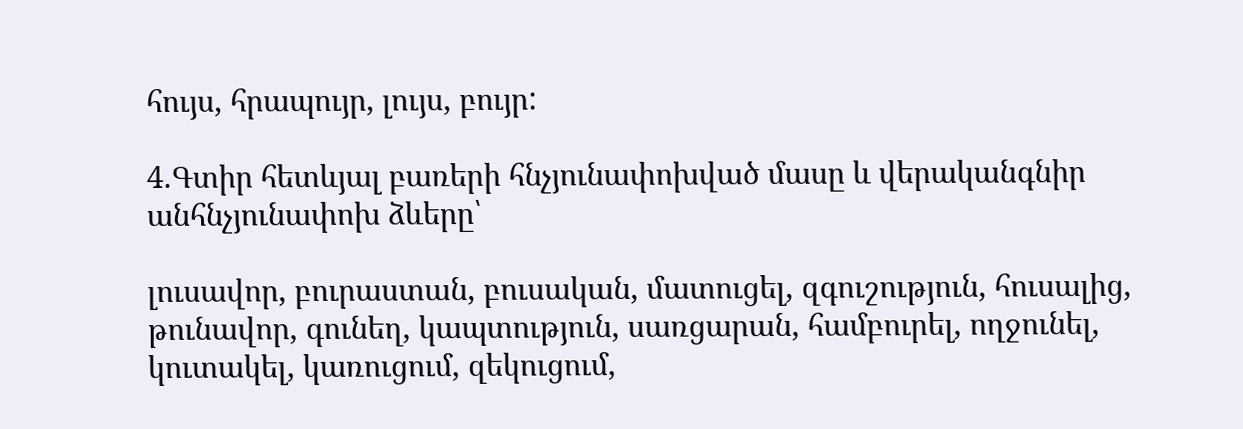հույս, հրապույր, լույս, բույր:

4.Գտիր հետևյալ բառերի հնչյունափոխված մասը և վերականգնիր անհնչյունափոխ ձևերը՝

լուսավոր, բուրաստան, բուսական, մատուցել, զգուշություն, հուսալից, թունավոր, գունեղ, կապտություն, սառցարան, համբուրել, ողջունել, կուտակել, կառուցում, զեկուցում,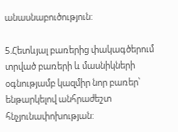անասնաբուծություն:

5.Հետևյալ բառերից փակագծերում տրված բառերի և մասնիկների օգնությամբ կազմիր նոր բառեր՝ ենթարկելով անհրաժեշտ հնչյունափոխության: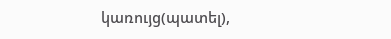կառույց(պատել),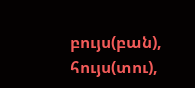բույս(բան), հույս(տու),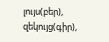լույս(բեր), զեկույց(գիր),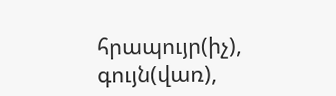հրապույր(իչ), գույն(վառ),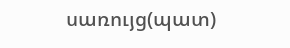սառույց(պատ)